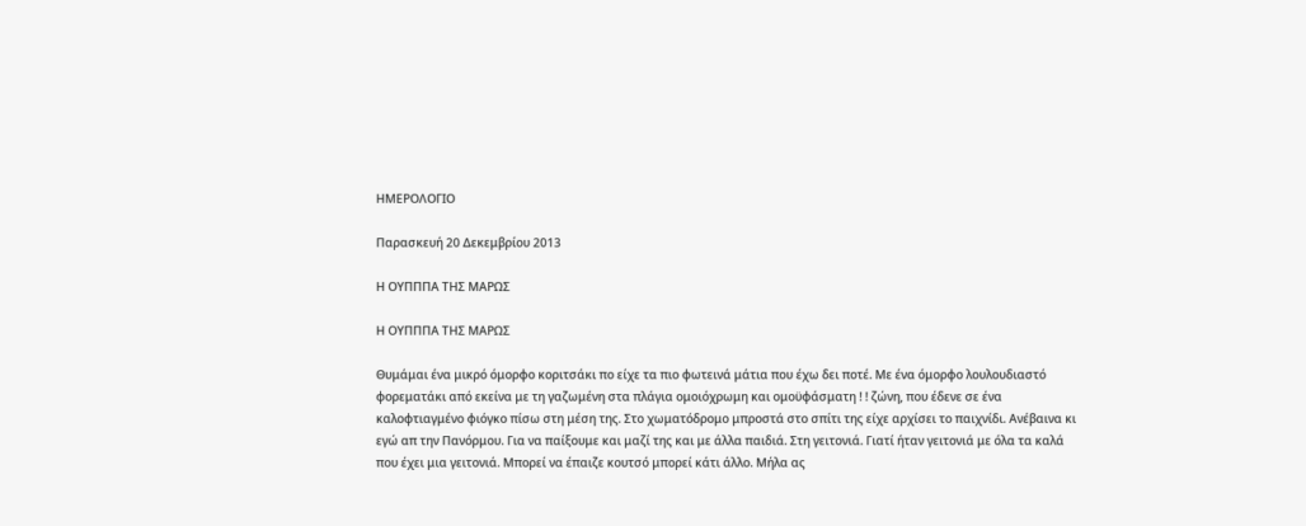ΗΜΕΡΟΛΟΓΙΟ

Παρασκευή 20 Δεκεμβρίου 2013

Η ΟΥΠΠΠΑ ΤΗΣ ΜΑΡΩΣ

Η ΟΥΠΠΠΑ ΤΗΣ ΜΑΡΩΣ

Θυμάμαι ένα μικρό όμορφο κοριτσάκι πο είχε τα πιο φωτεινά μάτια που έχω δει ποτέ. Με ένα όμορφο λουλουδιαστό φορεματάκι από εκείνα με τη γαζωμένη στα πλάγια ομοιόχρωμη και ομοϋφάσματη ! ! ζώνη, που έδενε σε ένα καλοφτιαγμένο φιόγκο πίσω στη μέση της. Στο χωματόδρομο μπροστά στο σπίτι της είχε αρχίσει το παιχνίδι. Ανέβαινα κι εγώ απ την Πανόρμου. Για να παίξουμε και μαζί της και με άλλα παιδιά. Στη γειτονιά. Γιατί ήταν γειτονιά με όλα τα καλά που έχει μια γειτονιά. Μπορεί να έπαιζε κουτσό μπορεί κάτι άλλο. Μήλα ας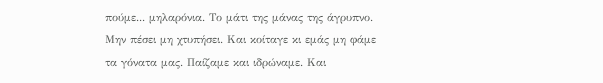πούμε... μηλαρόνια. Το μάτι της μάνας της άγρυπνο. Μην πέσει μη χτυπήσει. Και κοίταγε κι εμάς μη φάμε τα γόνατα μας. Παίζαμε και ιδρώναμε. Και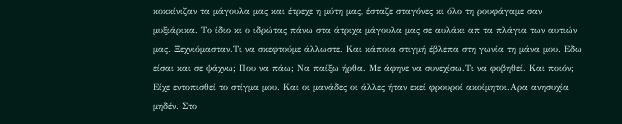κοκκίνιζαν τα μάγουλα μας και έτρεχε η μύτη μας, έσταζε σταγόνες κι όλο τη ρουφάγαμε σαν μυξιάρικα. Το ίδιο κι ο ιδρώτας πάνω στα άτριχα μάγουλα μας σε αυλάκι απ τα πλάγια των αυτιών μας. Ξεχνιόμασταν.Τι να σκεφτούμε άλλωστε. Και κάποια στιγμή έβλεπα στη γωνία τη μάνα μου. Εδω είσαι και σε ψάχνω; Που να πάω; Nα παίξω ήρθα. Με άφηνε να συνεχίσω.Τι να φοβηθεί. Και ποιόν; Είχε εντοπισθεί το στίγμα μου. Και οι μανάδες οι άλλες ήταν εκεί φρουροί ακοίμητοι.Aρα ανησυχία μηδέν. Στο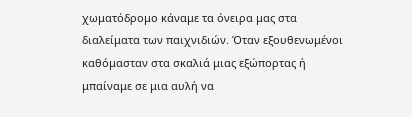χωματόδρομο κάναμε τα όνειρα μας στα διαλείματα των παιχνιδιών. Όταν εξουθενωμένοι καθόμασταν στα σκαλιά μιας εξώπορτας ή μπαίναμε σε μια αυλή να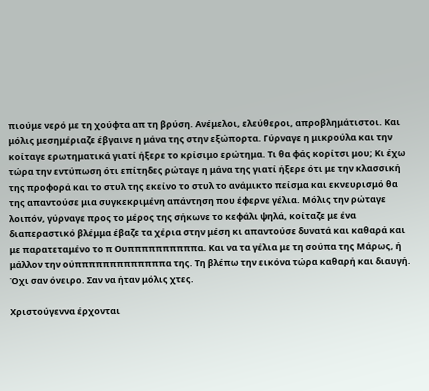πιούμε νερό με τη χούφτα απ τη βρύση. Ανέμελοι, ελεύθεροι, απροβλημάτιστοι. Και μόλις μεσημέριαζε έβγαινε η μάνα της στην εξώπορτα. Γύρναγε η μικρούλα και την κοίταγε ερωτηματικά γιατί ήξερε το κρίσιμο ερώτημα. Τι θα φάς κορίτσι μου; Kι έχω τώρα την εντύπωση ότι επίτηδες ρώταγε η μάνα της γιατί ήξερε ότι με την κλασσική της προφορά και το στυλ της εκείνο το στυλ το ανάμικτο πείσμα και εκνευρισμό θα της απαντούσε μια συγκεκριμένη απάντηση που έφερνε γέλια. Μόλις την ρώταγε λοιπόν, γύρναγε προς το μέρος της σήκωνε το κεφάλι ψηλά, κοίταζε με ένα διαπεραστικό βλέμμα έβαζε τα χέρια στην μέση κι απαντούσε δυνατά και καθαρά και με παρατεταμένο το π Ουππππππππππα. Και να τα γέλια με τη σούπα της Μάρως, ή μάλλον την ούπππππππππππππα της. Τη βλέπω την εικόνα τώρα καθαρή και διαυγή. Όχι σαν όνειρο. Σαν να ήταν μόλις χτες.

Χριστούγεννα έρχονται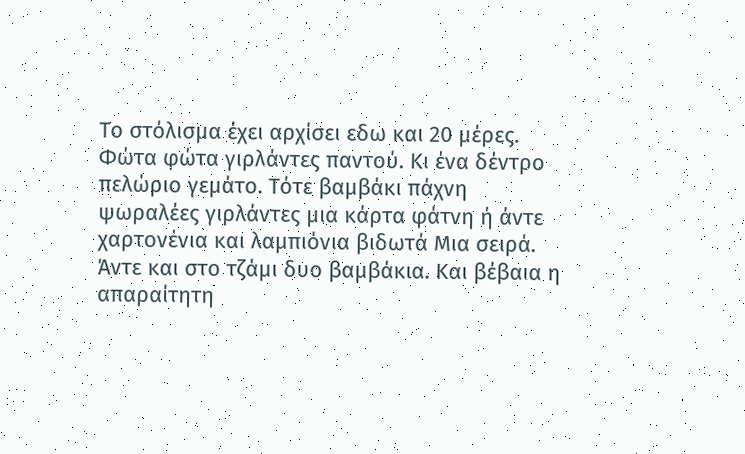Το στόλισμα έχει αρχίσει εδω και 20 μέρες. Φώτα φώτα γιρλάντες παντού. Κι ένα δέντρο πελώριο γεμάτο. Τότε βαμβάκι πάχνη ψωραλέες γιρλάντες μια κάρτα φάτνη ή άντε χαρτονένια και λαμπιόνια βιδωτά Μια σειρά. Άντε και στο τζάμι δυο βαμβάκια. Και βέβαια η απαραίτητη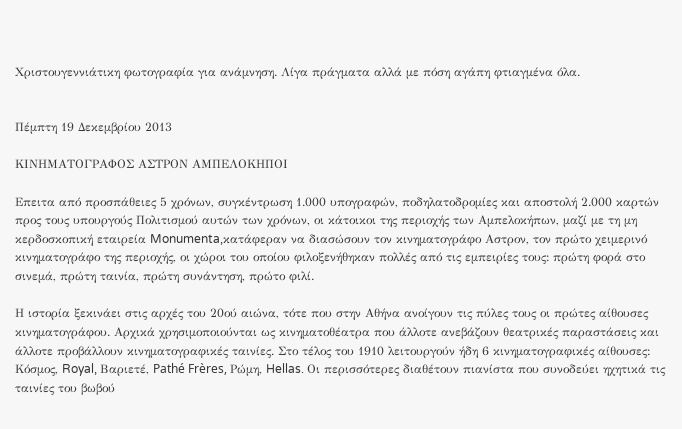Χριστουγεννιάτικη φωτογραφία για ανάμνηση. Λίγα πράγματα αλλά με πόση αγάπη φτιαγμένα όλα.


Πέμπτη 19 Δεκεμβρίου 2013

ΚΙΝΗΜΑΤΟΓΡΑΦΟΣ ΑΣΤΡΟΝ ΑΜΠΕΛΟΚΗΠΟΙ

Επειτα από προσπάθειες 5 χρόνων, συγκέντρωση 1.000 υπογραφών, ποδηλατοδρομίες και αποστολή 2.000 καρτών προς τους υπουργούς Πολιτισμού αυτών των χρόνων, οι κάτοικοι της περιοχής των Αμπελοκήπων, μαζί με τη μη κερδοσκοπική εταιρεία Monumenta,κατάφεραν να διασώσουν τον κινηματογράφο Αστρον, τον πρώτο χειμερινό κινηματογράφο της περιοχής, οι χώροι του οποίου φιλοξενήθηκαν πολλές από τις εμπειρίες τους: πρώτη φορά στο σινεμά, πρώτη ταινία, πρώτη συνάντηση, πρώτο φιλί.

Η ιστορία ξεκινάει στις αρχές του 20ού αιώνα, τότε που στην Αθήνα ανοίγουν τις πύλες τους οι πρώτες αίθουσες κινηματογράφου. Αρχικά χρησιμοποιούνται ως κινηματοθέατρα που άλλοτε ανεβάζουν θεατρικές παραστάσεις και άλλοτε προβάλλουν κινηματογραφικές ταινίες. Στο τέλος του 1910 λειτουργούν ήδη 6 κινηματογραφικές αίθουσες: Κόσμος, Royal, Βαριετέ, Pathé Frères, Ρώμη, Hellas. Οι περισσότερες διαθέτουν πιανίστα που συνοδεύει ηχητικά τις ταινίες του βωβού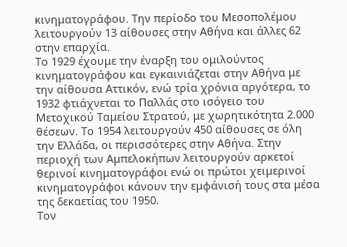κινηματογράφου. Την περίοδο του Μεσοπολέμου λειτουργούν 13 αίθουσες στην Αθήνα και άλλες 62 στην επαρχία.
Το 1929 έχουμε την έναρξη του ομιλούντος κινηματογράφου και εγκαινιάζεται στην Αθήνα με την αίθουσα Αττικόν, ενώ τρία χρόνια αργότερα, το 1932 φτιάχνεται το Παλλάς στο ισόγειο του Μετοχικού Ταμείου Στρατού, με χωρητικότητα 2.000 θέσεων. Το 1954 λειτουργούν 450 αίθουσες σε όλη την Ελλάδα, οι περισσότερες στην Αθήνα. Στην περιοχή των Αμπελοκήπων λειτουργούν αρκετοί θερινοί κινηματογράφοι ενώ οι πρώτοι χειμερινοί κινηματογράφοι κάνουν την εμφάνισή τους στα μέσα της δεκαετίας του 1950.
Τον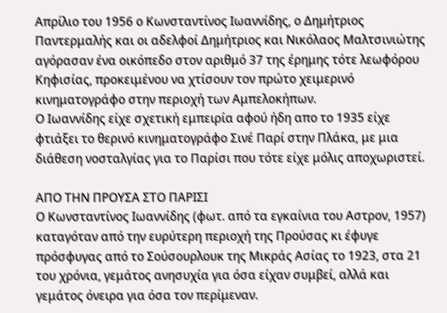Απρίλιο του 1956 ο Κωνσταντίνος Ιωαννίδης, ο Δημήτριος Παντερμαλής και οι αδελφοί Δημήτριος και Νικόλαος Μαλτσινιώτης αγόρασαν ένα οικόπεδο στον αριθμό 37 της έρημης τότε λεωφόρου Κηφισίας, προκειμένου να χτίσουν τον πρώτο χειμερινό κινηματογράφο στην περιοχή των Αμπελοκήπων.
Ο Ιωαννίδης είχε σχετική εμπειρία αφού ήδη απο το 1935 είχε φτιάξει το θερινό κινηματογράφο Σινέ Παρί στην Πλάκα, με μια διάθεση νοσταλγίας για το Παρίσι που τότε είχε μόλις αποχωριστεί.

ΑΠΟ ΤΗΝ ΠΡΟΥΣΑ ΣΤΟ ΠΑΡΙΣΙ
Ο Κωνσταντίνος Ιωαννίδης (φωτ. από τα εγκαίνια του Αστρον, 1957) καταγόταν από την ευρύτερη περιοχή της Προύσας κι έφυγε πρόσφυγας από το Σούσουρλουκ της Μικράς Ασίας το 1923, στα 21 του χρόνια, γεμάτος ανησυχία για όσα είχαν συμβεί, αλλά και γεμάτος όνειρα για όσα τον περίμεναν.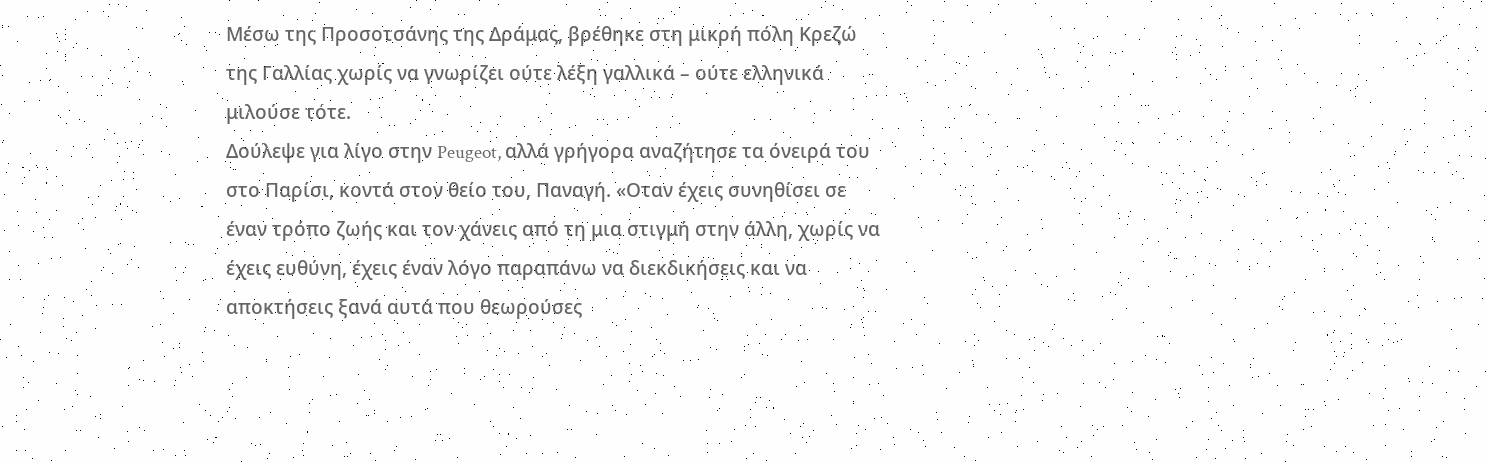Μέσω της Προσοτσάνης της Δράμας, βρέθηκε στη μικρή πόλη Κρεζώ της Γαλλίας χωρίς να γνωρίζει ούτε λέξη γαλλικά – ούτε ελληνικά μιλούσε τότε.
Δούλεψε για λίγο στην Peugeot, αλλά γρήγορα αναζήτησε τα όνειρά του στο Παρίσι, κοντά στον θείο του, Παναγή. «Οταν έχεις συνηθίσει σε έναν τρόπο ζωής και τον χάνεις από τη μια στιγμή στην άλλη, χωρίς να έχεις ευθύνη, έχεις έναν λόγο παραπάνω να διεκδικήσεις και να αποκτήσεις ξανά αυτά που θεωρούσες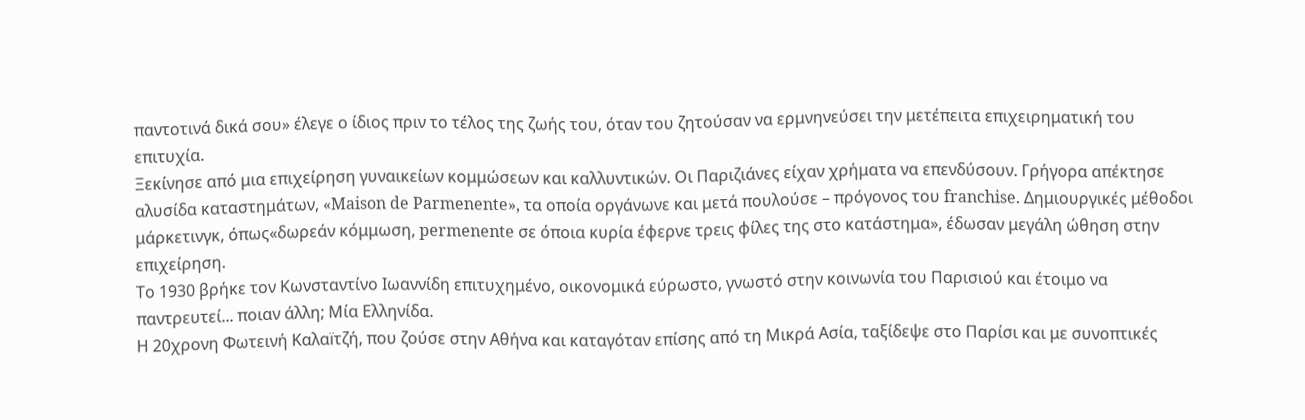παντοτινά δικά σου» έλεγε ο ίδιος πριν το τέλος της ζωής του, όταν του ζητούσαν να ερμνηνεύσει την μετέπειτα επιχειρηματική του επιτυχία.
Ξεκίνησε από μια επιχείρηση γυναικείων κομμώσεων και καλλυντικών. Οι Παριζιάνες είχαν χρήματα να επενδύσουν. Γρήγορα απέκτησε αλυσίδα καταστημάτων, «Maison de Parmenente», τα οποία οργάνωνε και μετά πουλούσε – πρόγονος του franchise. Δημιουργικές μέθοδοι μάρκετινγκ, όπως«δωρεάν κόμμωση, permenente σε όποια κυρία έφερνε τρεις φίλες της στο κατάστημα», έδωσαν μεγάλη ώθηση στην επιχείρηση.
Το 1930 βρήκε τον Κωνσταντίνο Ιωαννίδη επιτυχημένο, οικονομικά εύρωστο, γνωστό στην κοινωνία του Παρισιού και έτοιμο να παντρευτεί... ποιαν άλλη; Μία Ελληνίδα.
Η 20χρονη Φωτεινή Καλαïτζή, που ζούσε στην Αθήνα και καταγόταν επίσης από τη Μικρά Ασία, ταξίδεψε στο Παρίσι και με συνοπτικές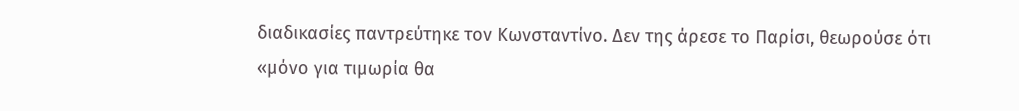διαδικασίες παντρεύτηκε τον Κωνσταντίνο. Δεν της άρεσε το Παρίσι, θεωρούσε ότι «μόνο για τιμωρία θα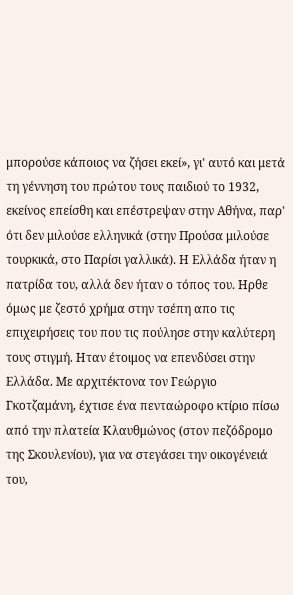μπορούσε κάποιος να ζήσει εκεί», γι' αυτό και μετά τη γέννηση του πρώτου τους παιδιού το 1932, εκείνος επείσθη και επέστρεψαν στην Αθήνα, παρ' ότι δεν μιλούσε ελληνικά (στην Προύσα μιλούσε τουρκικά, στο Παρίσι γαλλικά). Η Ελλάδα ήταν η πατρίδα του, αλλά δεν ήταν ο τόπος του. Ηρθε όμως με ζεστό χρήμα στην τσέπη απο τις επιχειρήσεις του που τις πούλησε στην καλύτερη τους στιγμή. Ηταν έτοιμος να επενδύσει στην Ελλάδα. Με αρχιτέκτονα τον Γεώργιο Γκοτζαμάνη, έχτισε ένα πενταώροφο κτίριο πίσω από την πλατεία Κλαυθμώνος (στον πεζόδρομο της Σκουλενίου), για να στεγάσει την οικογένειά του,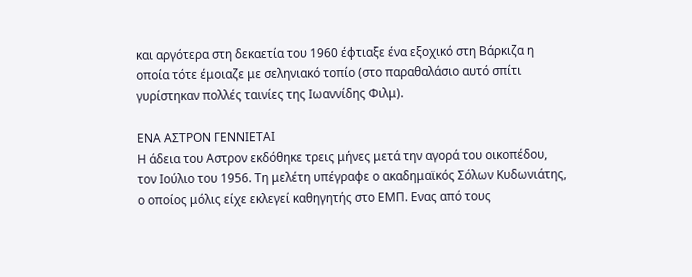και αργότερα στη δεκαετία του 1960 έφτιαξε ένα εξοχικό στη Βάρκιζα η οποία τότε έμοιαζε με σεληνιακό τοπίο (στο παραθαλάσιο αυτό σπίτι γυρίστηκαν πολλές ταινίες της Ιωαννίδης Φιλμ).

ΕΝΑ ΑΣΤΡΟΝ ΓΕΝΝΙΕΤΑΙ
Η άδεια του Αστρον εκδόθηκε τρεις μήνες μετά την αγορά του οικοπέδου, τον Ιούλιο του 1956. Τη μελέτη υπέγραφε ο ακαδημαϊκός Σόλων Κυδωνιάτης, ο οποίος μόλις είχε εκλεγεί καθηγητής στο ΕΜΠ. Ενας από τους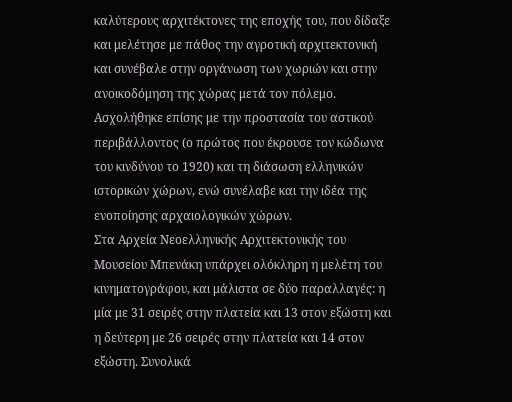καλύτερους αρχιτέκτονες της εποχής του, που δίδαξε και μελέτησε με πάθος την αγροτική αρχιτεκτονική και συνέβαλε στην οργάνωση των χωριών και στην ανοικοδόμηση της χώρας μετά τον πόλεμο. Ασχολήθηκε επίσης με την προστασία του αστικού περιβάλλοντος (ο πρώτος που έκρουσε τον κώδωνα του κινδύνου το 1920) και τη διάσωση ελληνικών ιστορικών χώρων, ενώ συνέλαβε και την ιδέα της ενοποίησης αρχαιολογικών χώρων.
Στα Αρχεία Νεοελληνικής Αρχιτεκτονικής του Μουσείου Μπενάκη υπάρχει ολόκληρη η μελέτη του κινηματογράφου, και μάλιστα σε δύο παραλλαγές: η μία με 31 σειρές στην πλατεία και 13 στον εξώστη και η δεύτερη με 26 σειρές στην πλατεία και 14 στον εξώστη. Συνολικά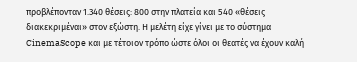προβλέπονταν 1.340 θέσεις: 800 στην πλατεία και 540 «θέσεις διακεκριμέναι» στον εξώστη. Η μελέτη είχε γίνει με το σύστημα CinemaScope και με τέτοιον τρόπο ώστε όλοι οι θεατές να έχουν καλή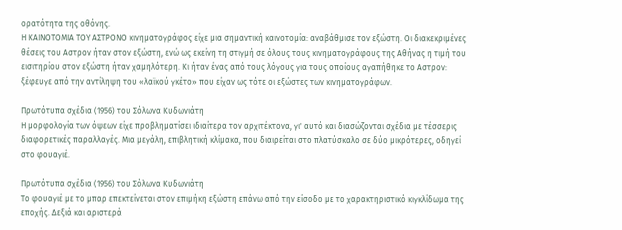ορατότητα της οθόνης.
Η ΚΑΙΝΟΤΟΜΙΑ ΤΟΥ ΑΣΤΡΟΝΟ κινηματογράφος είχε μια σημαντική καινοτομία: αναβάθμισε τον εξώστη. Οι διακεκριμένες θέσεις του Αστρον ήταν στον εξώστη, ενώ ως εκείνη τη στιγμή σε όλους τους κινηματογράφους της Αθήνας η τιμή του εισιτηρίου στον εξώστη ήταν χαμηλότερη. Κι ήταν ένας από τους λόγους για τους οποίους αγαπήθηκε το Αστρον: ξέφευγε από την αντίληψη του «λαϊκού γκέτο» που είχαν ως τότε οι εξώστες των κινηματογράφων.

Πρωτότυπα σχέδια (1956) του Σόλωνα Κυδωνιάτη
Η μορφολογία των όψεων είχε προβληματίσει ιδιαίτερα τον αρχιτέκτονα, γι' αυτό και διασώζονται σχέδια με τέσσερις διαφορετικές παραλλαγές. Μια μεγάλη, επιβλητική κλίμακα, που διαιρείται στο πλατύσκαλο σε δύο μικρότερες, οδηγεί στο φουαγιέ.

Πρωτότυπα σχέδια (1956) του Σόλωνα Κυδωνιάτη
Το φουαγιέ με το μπαρ επεκτείνεται στον επιμήκη εξώστη επάνω από την είσοδο με το χαρακτηριστικό κιγκλίδωμα της εποχής. Δεξιά και αριστερά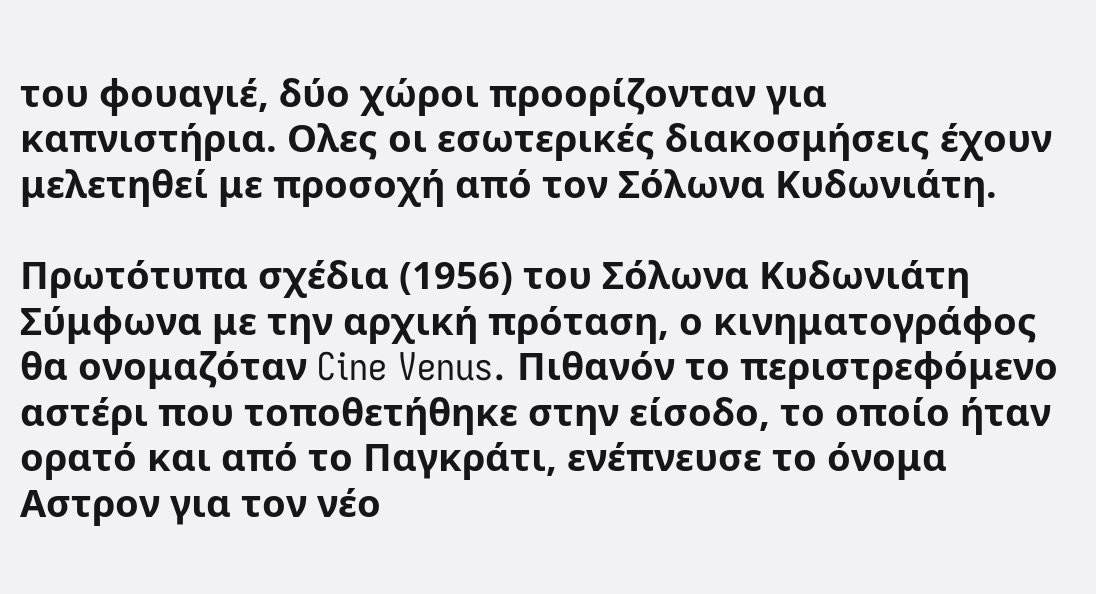του φουαγιέ, δύο χώροι προορίζονταν για καπνιστήρια. Ολες οι εσωτερικές διακοσμήσεις έχουν μελετηθεί με προσοχή από τον Σόλωνα Κυδωνιάτη.

Πρωτότυπα σχέδια (1956) του Σόλωνα Κυδωνιάτη
Σύμφωνα με την αρχική πρόταση, ο κινηματογράφος θα ονομαζόταν Cine Venus. Πιθανόν το περιστρεφόμενο αστέρι που τοποθετήθηκε στην είσοδο, το οποίο ήταν ορατό και από το Παγκράτι, ενέπνευσε το όνομα Αστρον για τον νέο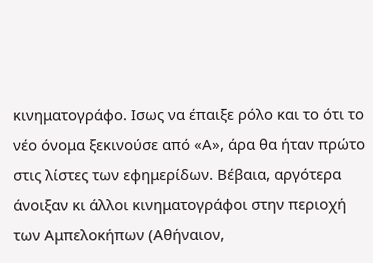κινηματογράφο. Ισως να έπαιξε ρόλο και το ότι το νέο όνομα ξεκινούσε από «Α», άρα θα ήταν πρώτο στις λίστες των εφημερίδων. Βέβαια, αργότερα άνοιξαν κι άλλοι κινηματογράφοι στην περιοχή των Αμπελοκήπων (Αθήναιον,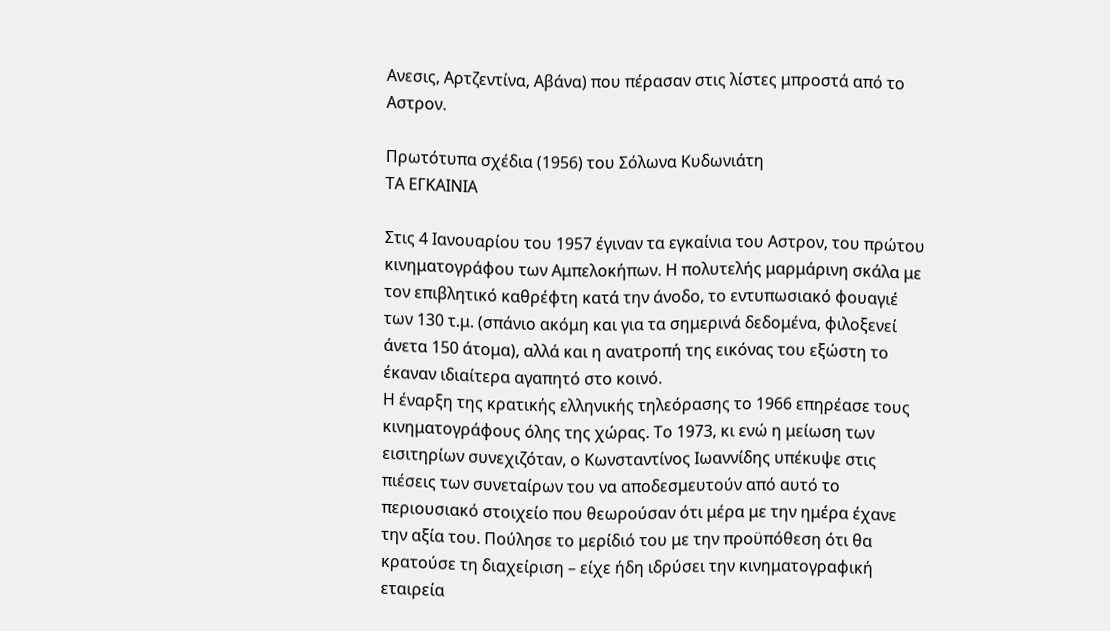Ανεσις, Αρτζεντίνα, Αβάνα) που πέρασαν στις λίστες μπροστά από το Αστρον.

Πρωτότυπα σχέδια (1956) του Σόλωνα Κυδωνιάτη
ΤΑ ΕΓΚΑΙΝΙΑ

Στις 4 Ιανουαρίου του 1957 έγιναν τα εγκαίνια του Αστρον, του πρώτου κινηματογράφου των Αμπελοκήπων. Η πολυτελής μαρμάρινη σκάλα με τον επιβλητικό καθρέφτη κατά την άνοδο, το εντυπωσιακό φουαγιέ των 130 τ.μ. (σπάνιο ακόμη και για τα σημερινά δεδομένα, φιλοξενεί άνετα 150 άτομα), αλλά και η ανατροπή της εικόνας του εξώστη το έκαναν ιδιαίτερα αγαπητό στο κοινό.
Η έναρξη της κρατικής ελληνικής τηλεόρασης το 1966 επηρέασε τους κινηματογράφους όλης της χώρας. Το 1973, κι ενώ η μείωση των εισιτηρίων συνεχιζόταν, ο Κωνσταντίνος Ιωαννίδης υπέκυψε στις πιέσεις των συνεταίρων του να αποδεσμευτούν από αυτό το περιουσιακό στοιχείο που θεωρούσαν ότι μέρα με την ημέρα έχανε την αξία του. Πούλησε το μερίδιό του με την προϋπόθεση ότι θα κρατούσε τη διαχείριση – είχε ήδη ιδρύσει την κινηματογραφική εταιρεία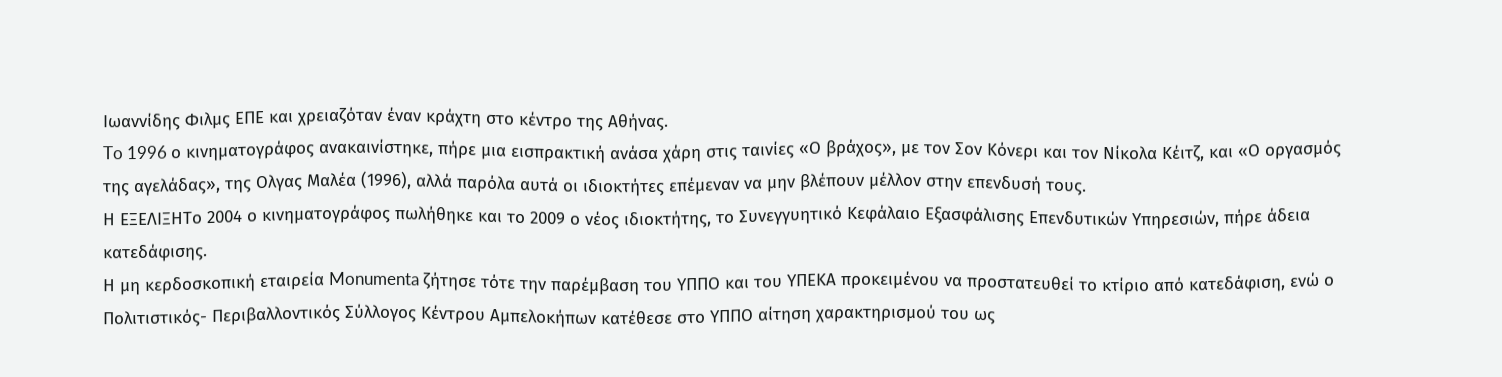Ιωαννίδης Φιλμς ΕΠΕ και χρειαζόταν έναν κράχτη στο κέντρο της Αθήνας.
To 1996 ο κινηματογράφος ανακαινίστηκε, πήρε μια εισπρακτική ανάσα χάρη στις ταινίες «Ο βράχος», με τον Σον Κόνερι και τον Νίκολα Κέιτζ, και «Ο οργασμός της αγελάδας», της Ολγας Μαλέα (1996), αλλά παρόλα αυτά οι ιδιοκτήτες επέμεναν να μην βλέπουν μέλλον στην επενδυσή τους.
Η ΕΞΕΛΙΞΗTo 2004 ο κινηματογράφος πωλήθηκε και το 2009 ο νέος ιδιοκτήτης, το Συνεγγυητικό Κεφάλαιο Εξασφάλισης Επενδυτικών Υπηρεσιών, πήρε άδεια κατεδάφισης.
Η μη κερδοσκοπική εταιρεία Monumenta ζήτησε τότε την παρέμβαση του ΥΠΠΟ και του ΥΠΕΚΑ προκειμένου να προστατευθεί το κτίριο από κατεδάφιση, ενώ ο Πολιτιστικός- Περιβαλλοντικός Σύλλογος Κέντρου Αμπελοκήπων κατέθεσε στο ΥΠΠΟ αίτηση χαρακτηρισμού του ως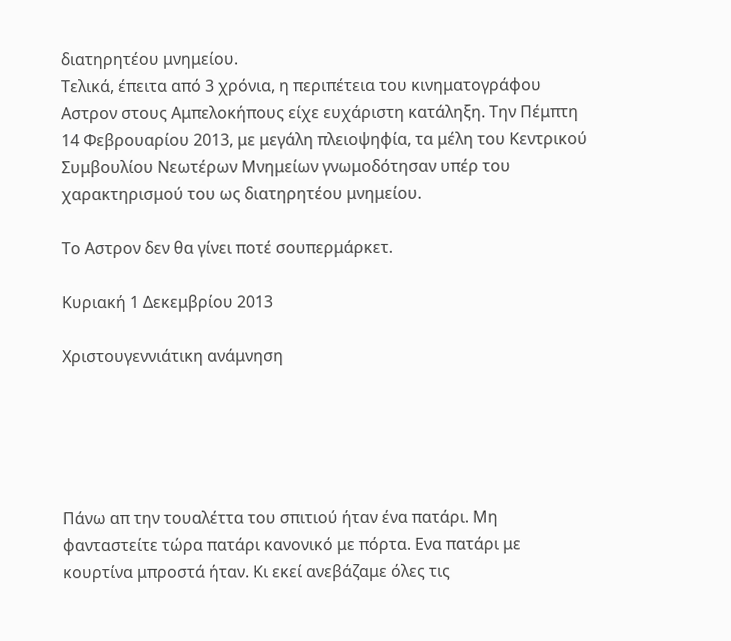διατηρητέου μνημείου.
Τελικά, έπειτα από 3 χρόνια, η περιπέτεια του κινηματογράφου Αστρον στους Αμπελοκήπους είχε ευχάριστη κατάληξη. Την Πέμπτη 14 Φεβρουαρίου 2013, με μεγάλη πλειοψηφία, τα μέλη του Κεντρικού Συμβουλίου Νεωτέρων Μνημείων γνωμοδότησαν υπέρ του χαρακτηρισμού του ως διατηρητέου μνημείου.

Το Αστρον δεν θα γίνει ποτέ σουπερμάρκετ.

Κυριακή 1 Δεκεμβρίου 2013

Χριστουγεννιάτικη ανάμνηση





Πάνω απ την τουαλέττα του σπιτιού ήταν ένα πατάρι. Μη φανταστείτε τώρα πατάρι κανονικό με πόρτα. Ενα πατάρι με κουρτίνα μπροστά ήταν. Κι εκεί ανεβάζαμε όλες τις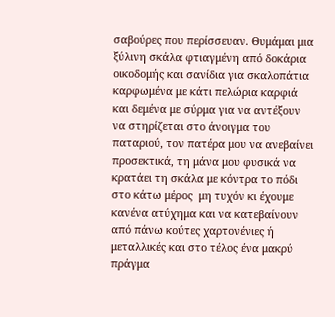σαβούρες που περίσσευαν. Θυμάμαι μια ξύλινη σκάλα φτιαγμένη από δοκάρια οικοδομής και σανίδια για σκαλοπάτια καρφωμένα με κάτι πελώρια καρφιά και δεμένα με σύρμα για να αντέξουν να στηρίζεται στο άνοιγμα του παταριού, τον πατέρα μου να ανεβαίνει προσεκτικά, τη μάνα μου φυσικά να κρατάει τη σκάλα με κόντρα το πόδι στο κάτω μέρος  μη τυχόν κι έχουμε κανένα ατύχημα και να κατεβαίνουν από πάνω κούτες χαρτονένιες ή μεταλλικές και στο τέλος ένα μακρύ πράγμα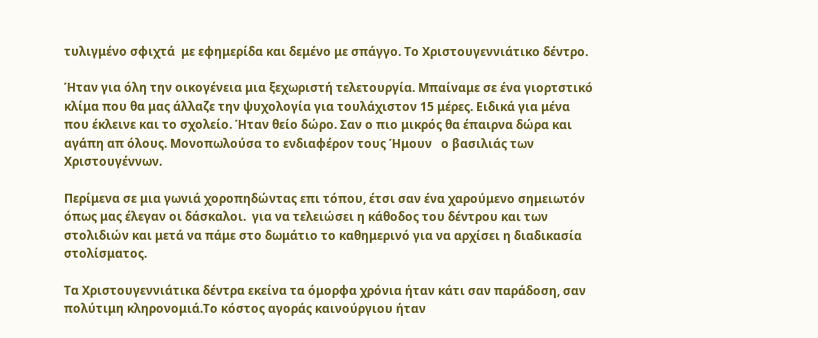τυλιγμένο σφιχτά  με εφημερίδα και δεμένο με σπάγγο. Το Χριστουγεννιάτικο δέντρο.

Ήταν για όλη την οικογένεια μια ξεχωριστή τελετουργία. Μπαίναμε σε ένα γιορτστικό κλίμα που θα μας άλλαζε την ψυχολογία για τουλάχιστον 15 μέρες. Ειδικά για μένα που έκλεινε και το σχολείο. Ήταν θείο δώρο. Σαν ο πιο μικρός θα έπαιρνα δώρα και αγάπη απ όλους. Μονοπωλούσα το ενδιαφέρον τους Ήμουν   ο βασιλιάς των Χριστουγέννων.

Περίμενα σε μια γωνιά χοροπηδώντας επι τόπου, έτσι σαν ένα χαρούμενο σημειωτόν όπως μας έλεγαν οι δάσκαλοι.  για να τελειώσει η κάθοδος του δέντρου και των στολιδιών και μετά να πάμε στο δωμάτιο το καθημερινό για να αρχίσει η διαδικασία στολίσματος.

Τα Χριστουγεννιάτικα δέντρα εκείνα τα όμορφα χρόνια ήταν κάτι σαν παράδοση, σαν πολύτιμη κληρονομιά.Το κόστος αγοράς καινούργιου ήταν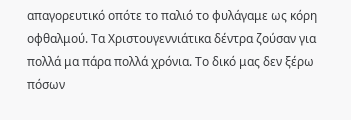απαγορευτικό οπότε το παλιό το φυλάγαμε ως κόρη οφθαλμού. Τα Χριστουγεννιάτικα δέντρα ζούσαν για πολλά μα πάρα πολλά χρόνια. Το δικό μας δεν ξέρω πόσων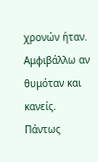χρονών ήταν. Αμφιβάλλω αν θυμόταν και κανείς.  Πάντως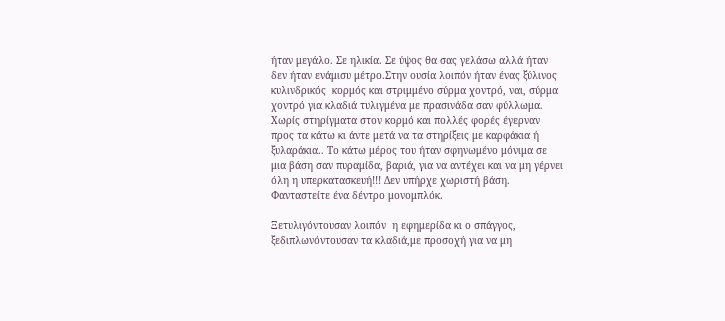ήταν μεγάλο. Σε ηλικία. Σε ύψος θα σας γελάσω αλλά ήταν δεν ήταν ενάμισυ μέτρο.Στην ουσία λοιπόν ήταν ένας ξύλινος κυλινδρικός  κορμός και στριμμένο σύρμα χοντρό, ναι, σύρμα χοντρό για κλαδιά τυλιγμένα με πρασινάδα σαν φύλλωμα. Χωρίς στηρίγματα στον κορμό και πολλές φορές έγερναν προς τα κάτω κι άντε μετά να τα στηρίξεις με καρφάκια ή ξυλαράκια.. Το κάτω μέρος του ήταν σφηνωμένο μόνιμα σε μια βάση σαν πυραμίδα, βαριά, για να αντέχει και να μη γέρνει όλη η υπερκατασκευή!!! Δεν υπήρχε χωριστή βάση. Φανταστείτε ένα δέντρο μονομπλόκ.

Ξετυλιγόντουσαν λοιπόν  η εφημερίδα κι ο σπάγγος, ξεδιπλωνόντουσαν τα κλαδιά,με προσοχή για να μη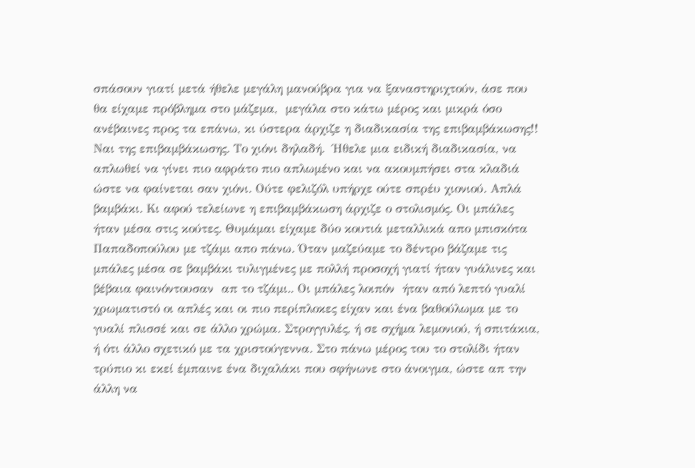σπάσουν γιατί μετά ήθελε μεγάλη μανούβρα για να ξαναστηριχτούν, άσε που θα είχαμε πρόβλημα στο μάζεμα,  μεγάλα στο κάτω μέρος και μικρά όσο ανέβαινες προς τα επάνω, κι ύστερα άρχιζε η διαδικασία της επιβαμβάκωσης!!  Ναι της επιβαμβάκωσης. Το χιόνι δηλαδή.  Ήθελε μια ειδική διαδικασία, να απλωθεί να γίνει πιο αφράτο πιο απλωμένο και να ακουμπήσει στα κλαδιά  ώστε να φαίνεται σαν χιόνι. Ούτε φελιζόλ υπήρχε ούτε σπρέυ χιονιού. Απλά βαμβάκι. Κι αφού τελείωνε η επιβαμβάκωση άρχιζε ο στολισμός. Οι μπάλες ήταν μέσα στις κούτες. Θυμάμαι είχαμε δύο κουτιά μεταλλικά απο μπισκότα Παπαδοπούλου με τζάμι απο πάνω. Όταν μαζεύαμε το δέντρο βάζαμε τις μπάλες μέσα σε βαμβάκι τυλιγμένες με πολλή προσοχή γιατί ήταν γυάλινες και βέβαια φαινόντουσαν  απ το τζάμι.. Οι μπάλες λοιπόν  ήταν από λεπτό γυαλί χρωματιστό οι απλές και οι πιο περίπλοκες είχαν και ένα βαθούλωμα με το γυαλί πλισσέ και σε άλλο χρώμα. Στρογγυλές, ή σε σχήμα λεμονιού, ή σπιτάκια, ή ότι άλλο σχετικό με τα χριστούγεννα. Στο πάνω μέρος του το στολίδι ήταν τρύπιο κι εκεί έμπαινε ένα διχαλάκι που σφήνωνε στο άνοιγμα, ώστε απ την άλλη να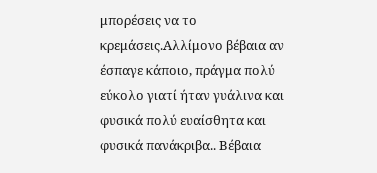μπορέσεις να το κρεμάσεις.Αλλίμονο βέβαια αν έσπαγε κάποιο, πράγμα πολύ εύκολο γιατί ήταν γυάλινα και φυσικά πολύ ευαίσθητα και φυσικά πανάκριβα.. Βέβαια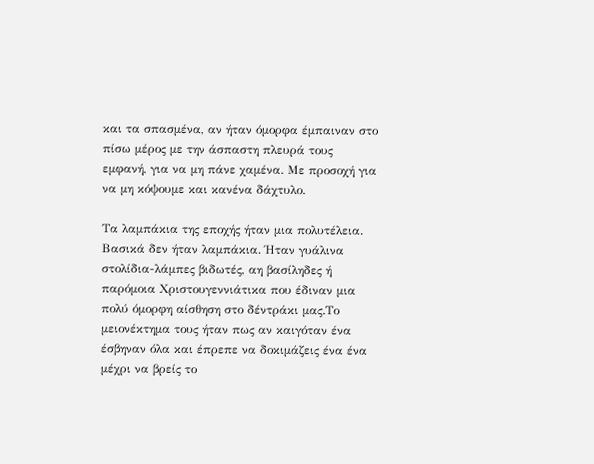και τα σπασμένα, αν ήταν όμορφα έμπαιναν στο πίσω μέρος με την άσπαστη πλευρά τους εμφανή, για να μη πάνε χαμένα. Με προσοχή για να μη κόψουμε και κανένα δάχτυλο.

Τα λαμπάκια της εποχής ήταν μια πολυτέλεια. Βασικά δεν ήταν λαμπάκια. Ήταν γυάλινα στολίδια-λάμπες βιδωτές, αη βασίληδες ή παρόμοια Χριστουγεννιάτικα που έδιναν μια πολύ όμορφη αίσθηση στο δέντράκι μας.Το μειονέκτημα τους ήταν πως αν καιγόταν ένα έσβηναν όλα και έπρεπε να δοκιμάζεις ένα ένα μέχρι να βρείς το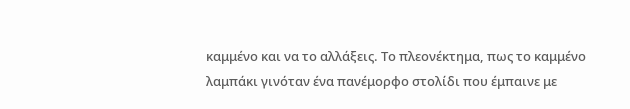καμμένο και να το αλλάξεις. Το πλεονέκτημα, πως το καμμένο λαμπάκι γινόταν ένα πανέμορφο στολίδι που έμπαινε με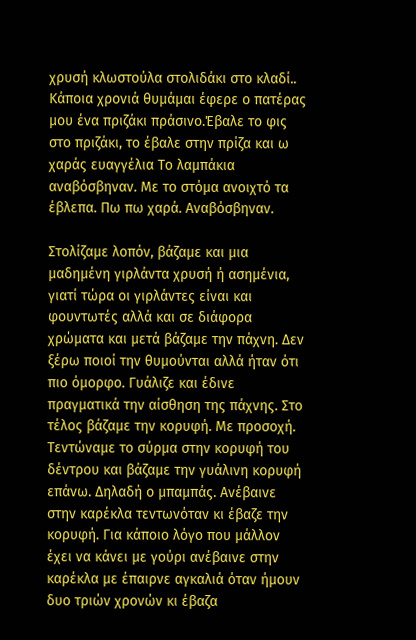χρυσή κλωστούλα στολιδάκι στο κλαδί.. Κάποια χρονιά θυμάμαι έφερε ο πατέρας μου ένα πριζάκι πράσινο.Έβαλε το φις στο πριζάκι, το έβαλε στην πρίζα και ω χαράς ευαγγέλια Το λαμπάκια αναβόσβηναν. Με το στόμα ανοιχτό τα έβλεπα. Πω πω χαρά. Αναβόσβηναν.

Στολίζαμε λοπόν, βάζαμε και μια μαδημένη γιρλάντα χρυσή ή ασημένια, γιατί τώρα οι γιρλάντες είναι και φουντωτές αλλά και σε διάφορα χρώματα και μετά βάζαμε την πάχνη. Δεν ξέρω ποιοί την θυμούνται αλλά ήταν ότι πιο όμορφο. Γυάλιζε και έδινε πραγματικά την αίσθηση της πάχνης. Στο τέλος βάζαμε την κορυφή. Με προσοχή. Τεντώναμε το σύρμα στην κορυφή του δέντρου και βάζαμε την γυάλινη κορυφή επάνω. Δηλαδή ο μπαμπάς. Ανέβαινε στην καρέκλα τεντωνόταν κι έβαζε την κορυφή. Για κάποιο λόγο που μάλλον έχει να κάνει με γούρι ανέβαινε στην καρέκλα με έπαιρνε αγκαλιά όταν ήμουν δυο τριών χρονών κι έβαζα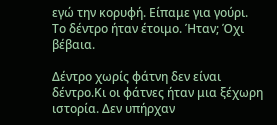εγώ την κορυφή. Είπαμε για γούρι.  Το δέντρο ήταν έτοιμο. Ήταν; Όχι βέβαια.

Δέντρο χωρίς φάτνη δεν είναι δέντρο.Κι οι φάτνες ήταν μια ξέχωρη ιστορία. Δεν υπήρχαν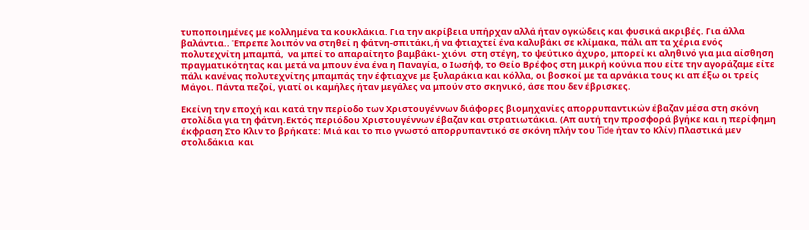τυποποιημένες με κολλημένα τα κουκλάκια. Για την ακρίβεια υπήρχαν αλλά ήταν ογκώδεις και φυσικά ακριβές. Για άλλα βαλάντια.. Έπρεπε λοιπόν να στηθεί η φάτνη-σπιτάκι,ή να φτιαχτεί ένα καλυβάκι σε κλίμακα, πάλι απ τα χέρια ενός πολυτεχνίτη μπαμπά,  να μπεί το απαραίτητο βαμβάκι- χιόνι  στη στέγη, το ψεύτικο άχυρο, μπορεί κι αληθινό για μια αίσθηση πραγματικότητας και μετά να μπουν ένα ένα η Παναγία, ο Ιωσήφ, το Θείο Βρέφος στη μικρή κούνια που είτε την αγοράζαμε είτε πάλι κανένας πολυτεχνίτης μπαμπάς την έφτιαχνε με ξυλαράκια και κόλλα, οι βοσκοί με τα αρνάκια τους κι απ έξω οι τρείς Μάγοι. Πάντα πεζοί, γιατί οι καμήλες ήταν μεγάλες να μπούν στο σκηνικό, άσε που δεν έβρισκες.

Εκείνη την εποχή και κατά την περίοδο των Χριστουγέννων διάφορες βιομηχανίες απορρυπαντικών έβαζαν μέσα στη σκόνη στολίδια για τη φάτνη.Εκτός περιόδου Χριστουγέννων έβαζαν και στρατιωτάκια. (Απ αυτή την προσφορά βγήκε και η περίφημη έκφραση Στο Κλιν το βρήκατε: Μιά και το πιο γνωστό απορρυπαντικό σε σκόνη πλήν του Tide ήταν το Κλίν) Πλαστικά μεν στολιδάκια  και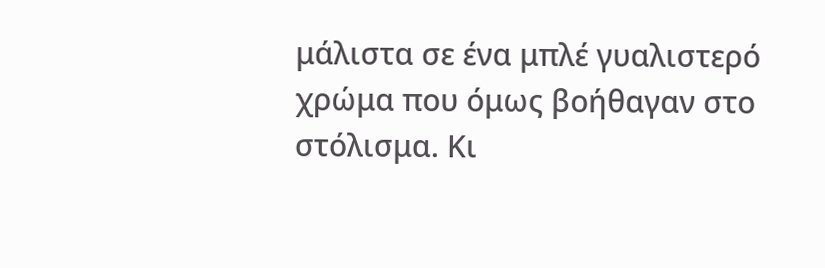μάλιστα σε ένα μπλέ γυαλιστερό χρώμα που όμως βοήθαγαν στο στόλισμα. Κι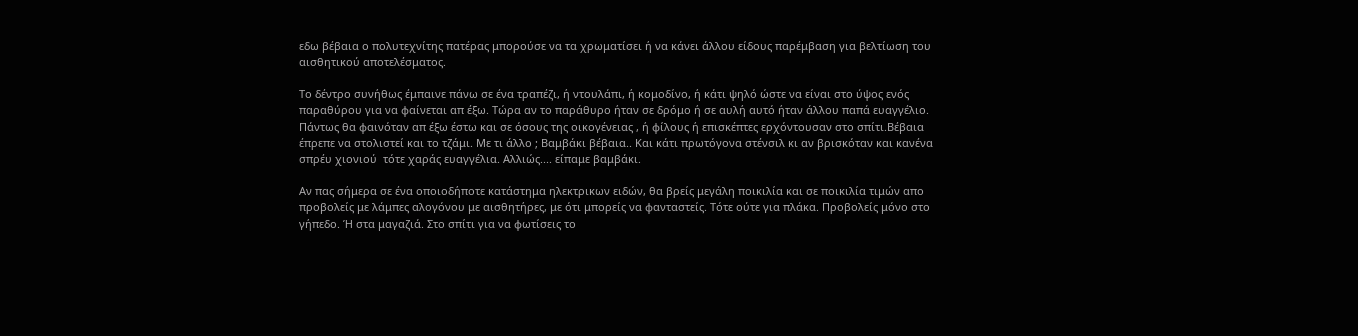εδω βέβαια ο πολυτεχνίτης πατέρας μπορούσε να τα χρωματίσει ή να κάνει άλλου είδους παρέμβαση για βελτίωση του αισθητικού αποτελέσματος.

Το δέντρο συνήθως έμπαινε πάνω σε ένα τραπέζι, ή ντουλάπι, ή κομοδίνο, ή κάτι ψηλό ώστε να είναι στο ύψος ενός παραθύρου για να φαίνεται απ έξω. Τώρα αν το παράθυρο ήταν σε δρόμο ή σε αυλή αυτό ήταν άλλου παπά ευαγγέλιο. Πάντως θα φαινόταν απ έξω έστω και σε όσους της οικογένειας , ή φίλους ή επισκέπτες ερχόντουσαν στο σπίτι.Βέβαια έπρεπε να στολιστεί και το τζάμι. Με τι άλλο ; Βαμβάκι βέβαια.. Και κάτι πρωτόγονα στένσιλ κι αν βρισκόταν και κανένα σπρέυ χιονιού  τότε χαράς ευαγγέλια. Αλλιώς.... είπαμε βαμβάκι.

Αν πας σήμερα σε ένα οποιοδήποτε κατάστημα ηλεκτρικων ειδών, θα βρείς μεγάλη ποικιλία και σε ποικιλία τιμών απο προβολείς με λάμπες αλογόνου με αισθητήρες, με ότι μπορείς να φανταστείς. Τότε ούτε για πλάκα. Προβολείς μόνο στο γήπεδο. Ή στα μαγαζιά. Στο σπίτι για να φωτίσεις το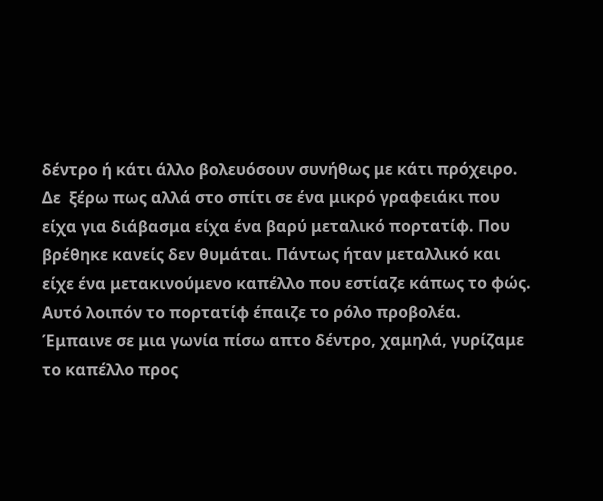δέντρο ή κάτι άλλο βολευόσουν συνήθως με κάτι πρόχειρο. Δε  ξέρω πως αλλά στο σπίτι σε ένα μικρό γραφειάκι που είχα για διάβασμα είχα ένα βαρύ μεταλικό πορτατίφ. Που βρέθηκε κανείς δεν θυμάται. Πάντως ήταν μεταλλικό και είχε ένα μετακινούμενο καπέλλο που εστίαζε κάπως το φώς. Αυτό λοιπόν το πορτατίφ έπαιζε το ρόλο προβολέα. Έμπαινε σε μια γωνία πίσω απτο δέντρο, χαμηλά, γυρίζαμε το καπέλλο προς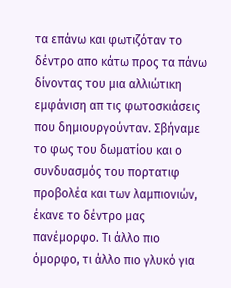τα επάνω και φωτιζόταν το δέντρο απο κάτω προς τα πάνω δίνοντας του μια αλλιώτικη εμφάνιση απ τις φωτοσκιάσεις που δημιουργούνταν. Σβήναμε το φως του δωματίου και ο συνδυασμός του πορτατιφ προβολέα και των λαμπιονιών, έκανε το δέντρο μας πανέμορφο. Τι άλλο πιο όμορφο, τι άλλο πιο γλυκό για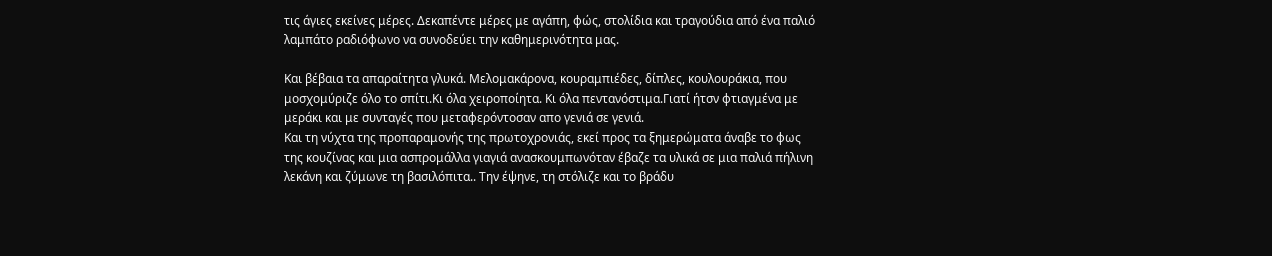τις άγιες εκείνες μέρες. Δεκαπέντε μέρες με αγάπη, φώς, στολίδια και τραγούδια από ένα παλιό λαμπάτο ραδιόφωνο να συνοδεύει την καθημερινότητα μας.

Και βέβαια τα απαραίτητα γλυκά. Μελομακάρονα, κουραμπιέδες, δίπλες, κουλουράκια, που μοσχομύριζε όλο το σπίτι.Κι όλα χειροποίητα. Κι όλα πεντανόστιμα.Γιατί ήτσν φτιαγμένα με μεράκι και με συνταγές που μεταφερόντοσαν απο γενιά σε γενιά.
Και τη νύχτα της προπαραμονής της πρωτοχρονιάς, εκεί προς τα ξημερώματα άναβε το φως της κουζίνας και μια ασπρομάλλα γιαγιά ανασκουμπωνόταν έβαζε τα υλικά σε μια παλιά πήλινη λεκάνη και ζύμωνε τη βασιλόπιτα.. Την έψηνε, τη στόλιζε και το βράδυ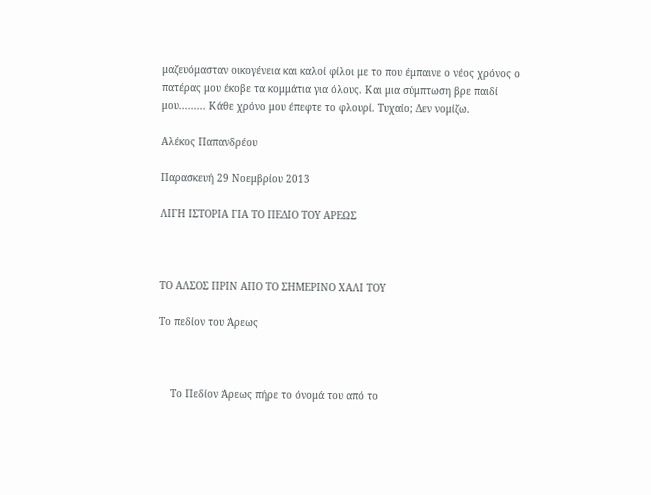μαζευόμασταν οικογένεια και καλοί φίλοι με το που έμπαινε ο νέος χρόνος ο πατέρας μου έκοβε τα κομμάτια για όλους. Και μια σύμπτωση βρε παιδί μου......... Κάθε χρόνο μου έπεφτε το φλουρί. Τυχαίο; Δεν νομίζω.

Αλέκος Παπανδρέου

Παρασκευή 29 Νοεμβρίου 2013

ΛΙΓΗ ΙΣΤΟΡΙΑ ΓΙΑ ΤΟ ΠΕΔΙΟ ΤΟΥ ΑΡΕΩΣ



ΤΟ ΑΛΣΟΣ ΠΡΙΝ ΑΠΟ ΤΟ ΣΗΜΕΡΙΝΟ ΧΑΛΙ ΤΟΥ

Το πεδίον του Άρεως



    Το Πεδίον Άρεως πήρε το όνομά του από το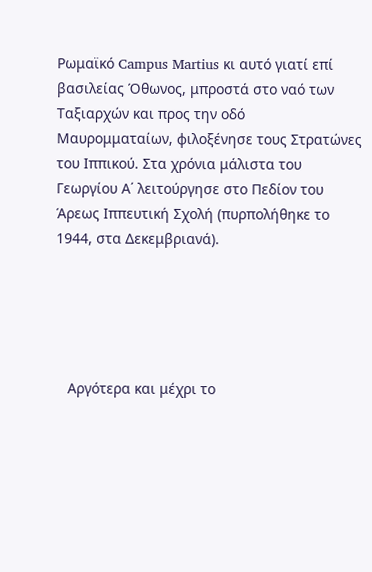Ρωμαϊκό Campus Martius κι αυτό γιατί επί βασιλείας Όθωνος, μπροστά στο ναό των Ταξιαρχών και προς την οδό Μαυρομματαίων, φιλοξένησε τους Στρατώνες του Ιππικού. Στα χρόνια μάλιστα του Γεωργίου Α΄ λειτούργησε στο Πεδίον του Άρεως Ιππευτική Σχολή (πυρπολήθηκε το 1944, στα Δεκεμβριανά).





   Αργότερα και μέχρι το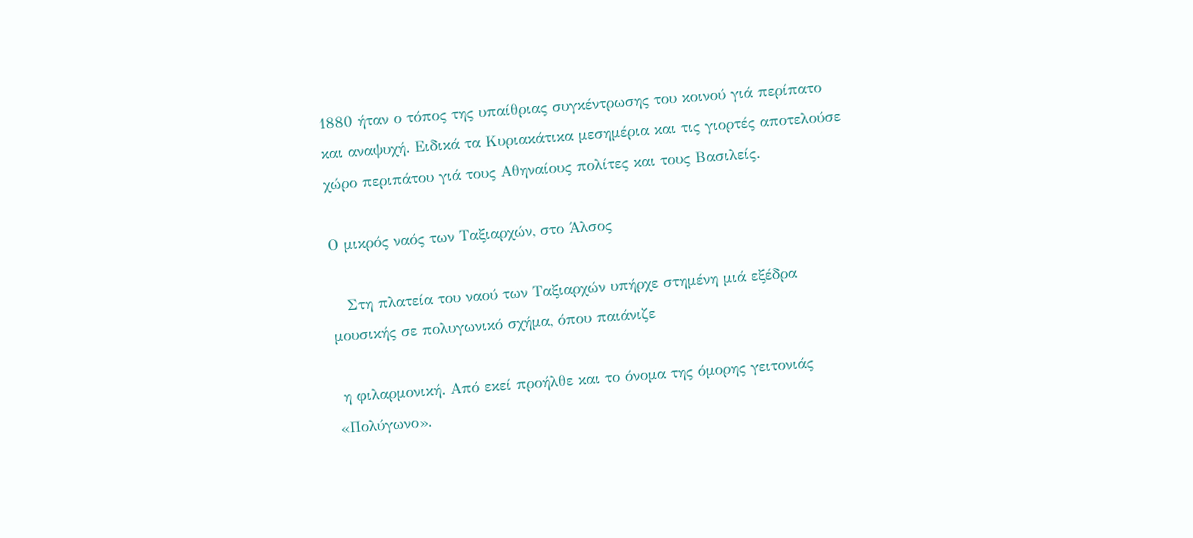1880 ήταν ο τόπος της υπαίθριας συγκέντρωσης του κοινού γιά περίπατο και αναψυχή. Ειδικά τα Κυριακάτικα μεσημέρια και τις γιορτές αποτελούσε χώρο περιπάτου γιά τους Αθηναίους πολίτες και τους Βασιλείς.

Ο μικρός ναός των Ταξιαρχών, στο Άλσος

   Στη πλατεία του ναού των Ταξιαρχών υπήρχε στημένη μιά εξέδρα μουσικής σε πολυγωνικό σχήμα, όπου παιάνιζε

 η φιλαρμονική. Από εκεί προήλθε και το όνομα της όμορης γειτονιάς «Πολύγωνο».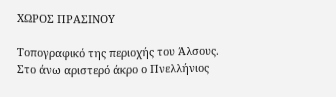ΧΩΡΟΣ ΠΡΑΣΙΝΟΥ

Τοπογραφικό της περιοχής του Άλσους. Στο άνω αριστερό άκρο ο Πνελλήνιος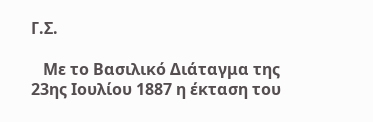Γ.Σ.

   Με το Βασιλικό Διάταγμα της 23ης Ιουλίου 1887 η έκταση του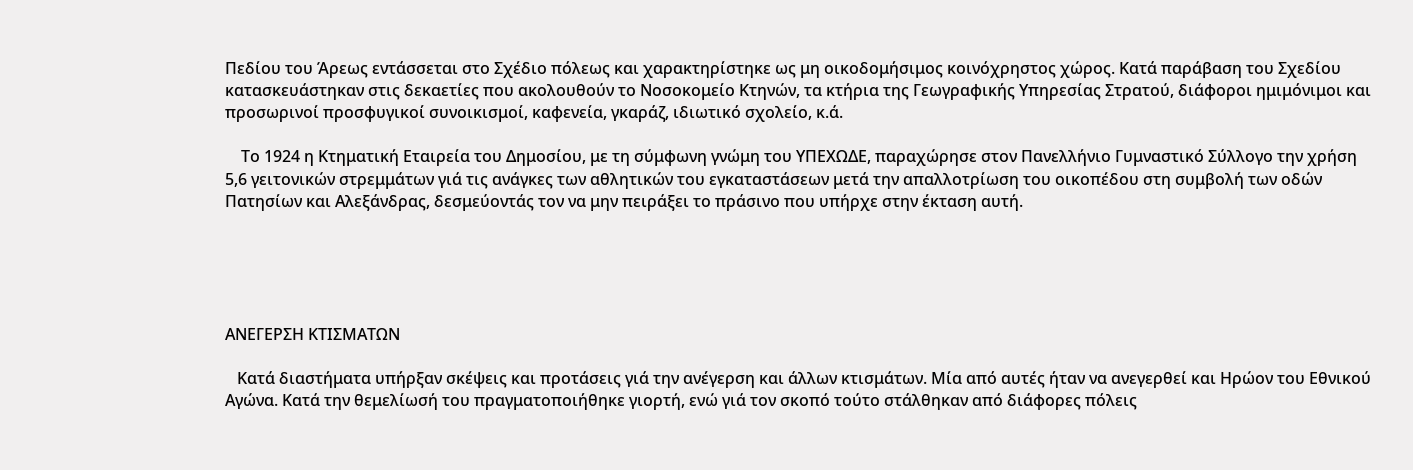Πεδίου του Άρεως εντάσσεται στο Σχέδιο πόλεως και χαρακτηρίστηκε ως μη οικοδομήσιμος κοινόχρηστος χώρος. Κατά παράβαση του Σχεδίου κατασκευάστηκαν στις δεκαετίες που ακολουθούν το Νοσοκομείο Κτηνών, τα κτήρια της Γεωγραφικής Υπηρεσίας Στρατού, διάφοροι ημιμόνιμοι και προσωρινοί προσφυγικοί συνοικισμοί, καφενεία, γκαράζ, ιδιωτικό σχολείο, κ.ά.

    Το 1924 η Κτηματική Εταιρεία του Δημοσίου, με τη σύμφωνη γνώμη του ΥΠΕΧΩΔΕ, παραχώρησε στον Πανελλήνιο Γυμναστικό Σύλλογο την χρήση 5,6 γειτονικών στρεμμάτων γιά τις ανάγκες των αθλητικών του εγκαταστάσεων μετά την απαλλοτρίωση του οικοπέδου στη συμβολή των οδών Πατησίων και Αλεξάνδρας, δεσμεύοντάς τον να μην πειράξει το πράσινο που υπήρχε στην έκταση αυτή.





ΑΝΕΓΕΡΣΗ ΚΤΙΣΜΑΤΩΝ

   Κατά διαστήματα υπήρξαν σκέψεις και προτάσεις γιά την ανέγερση και άλλων κτισμάτων. Μία από αυτές ήταν να ανεγερθεί και Ηρώον του Εθνικού Αγώνα. Κατά την θεμελίωσή του πραγματοποιήθηκε γιορτή, ενώ γιά τον σκοπό τούτο στάλθηκαν από διάφορες πόλεις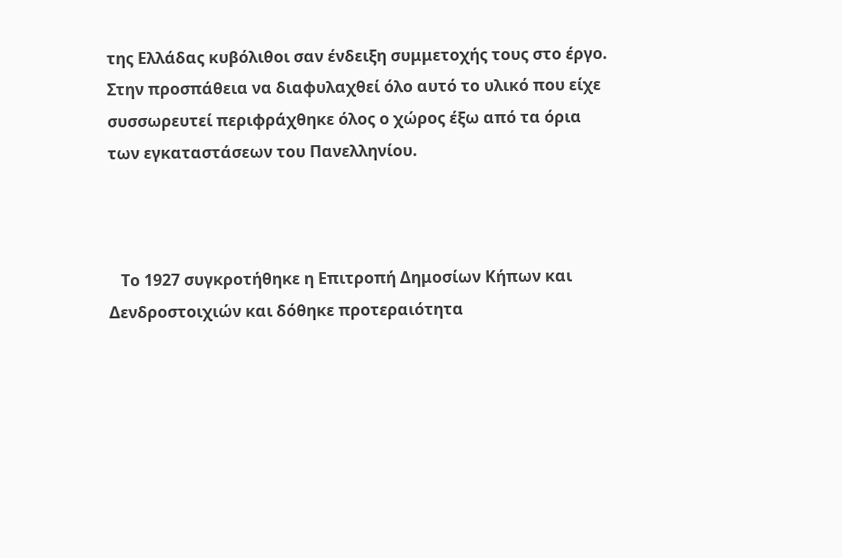της Ελλάδας κυβόλιθοι σαν ένδειξη συμμετοχής τους στο έργο. Στην προσπάθεια να διαφυλαχθεί όλο αυτό το υλικό που είχε συσσωρευτεί περιφράχθηκε όλος ο χώρος έξω από τα όρια των εγκαταστάσεων του Πανελληνίου.



   Το 1927 συγκροτήθηκε η Επιτροπή Δημοσίων Κήπων και Δενδροστοιχιών και δόθηκε προτεραιότητα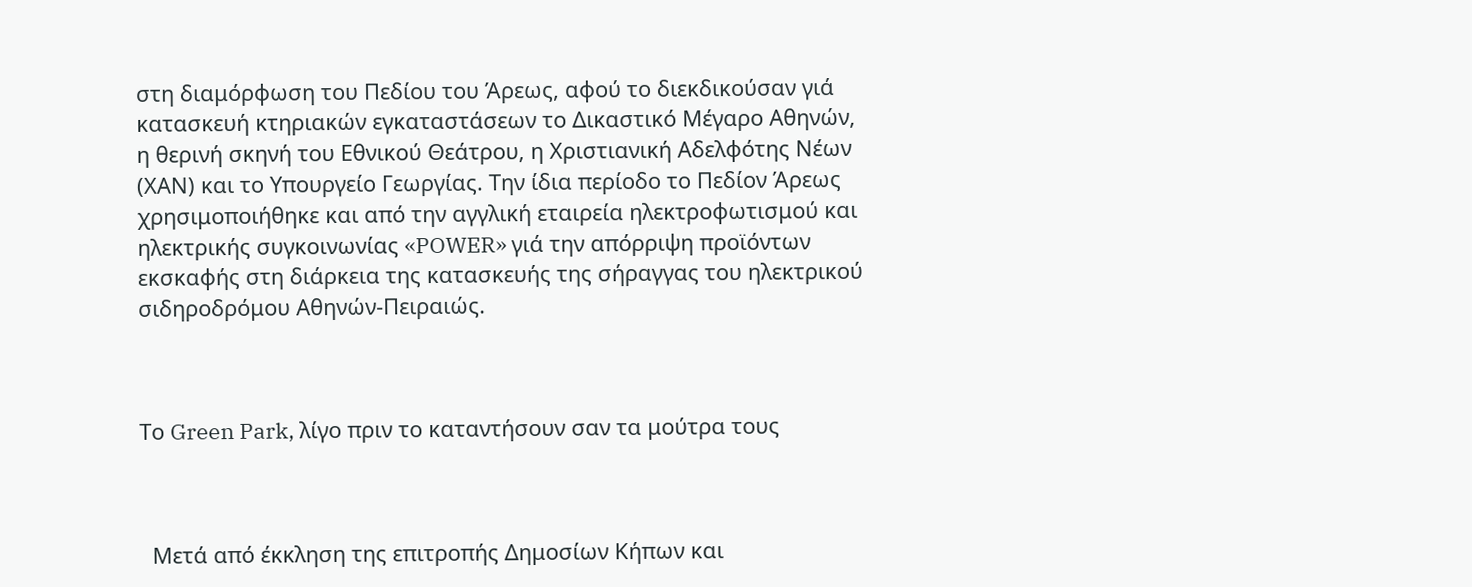στη διαμόρφωση του Πεδίου του Άρεως, αφού το διεκδικούσαν γιά κατασκευή κτηριακών εγκαταστάσεων το Δικαστικό Μέγαρο Αθηνών, η θερινή σκηνή του Εθνικού Θεάτρου, η Χριστιανική Αδελφότης Νέων (ΧΑΝ) και το Υπουργείο Γεωργίας. Την ίδια περίοδο το Πεδίον Άρεως χρησιμοποιήθηκε και από την αγγλική εταιρεία ηλεκτροφωτισμού και ηλεκτρικής συγκοινωνίας «POWER» γιά την απόρριψη προϊόντων εκσκαφής στη διάρκεια της κατασκευής της σήραγγας του ηλεκτρικού σιδηροδρόμου Αθηνών-Πειραιώς.



Το Green Park, λίγο πριν το καταντήσουν σαν τα μούτρα τους



  Μετά από έκκληση της επιτροπής Δημοσίων Κήπων και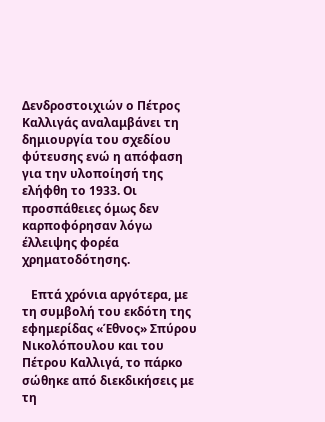Δενδροστοιχιών ο Πέτρος Καλλιγάς αναλαμβάνει τη δημιουργία του σχεδίου φύτευσης ενώ η απόφαση για την υλοποίησή της ελήφθη το 1933. Οι προσπάθειες όμως δεν καρποφόρησαν λόγω έλλειψης φορέα χρηματοδότησης.

   Επτά χρόνια αργότερα, με τη συμβολή του εκδότη της εφημερίδας «Έθνος» Σπύρου Νικολόπουλου και του Πέτρου Καλλιγά, το πάρκο σώθηκε από διεκδικήσεις με τη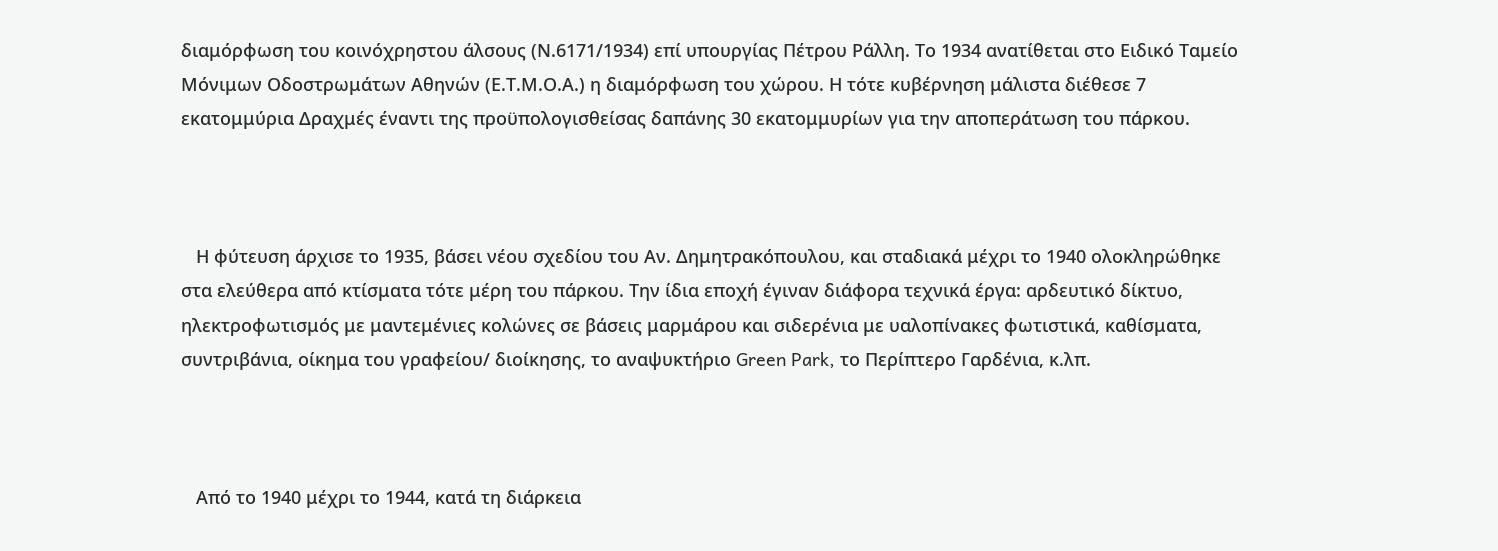διαμόρφωση του κοινόχρηστου άλσους (Ν.6171/1934) επί υπουργίας Πέτρου Ράλλη. Το 1934 ανατίθεται στο Ειδικό Ταμείο Μόνιμων Οδοστρωμάτων Αθηνών (Ε.Τ.Μ.Ο.Α.) η διαμόρφωση του χώρου. Η τότε κυβέρνηση μάλιστα διέθεσε 7 εκατομμύρια Δραχμές έναντι της προϋπολογισθείσας δαπάνης 30 εκατομμυρίων για την αποπεράτωση του πάρκου.



   Η φύτευση άρχισε το 1935, βάσει νέου σχεδίου του Αν. Δημητρακόπουλου, και σταδιακά μέχρι το 1940 ολοκληρώθηκε στα ελεύθερα από κτίσματα τότε μέρη του πάρκου. Την ίδια εποχή έγιναν διάφορα τεχνικά έργα: αρδευτικό δίκτυο, ηλεκτροφωτισμός με μαντεμένιες κολώνες σε βάσεις μαρμάρου και σιδερένια με υαλοπίνακες φωτιστικά, καθίσματα, συντριβάνια, οίκημα του γραφείου/ διοίκησης, το αναψυκτήριο Green Park, το Περίπτερο Γαρδένια, κ.λπ.



   Από το 1940 μέχρι το 1944, κατά τη διάρκεια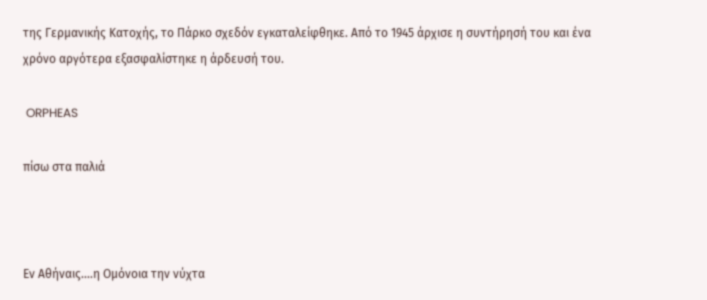της Γερμανικής Κατοχής, το Πάρκο σχεδόν εγκαταλείφθηκε. Από το 1945 άρχισε η συντήρησή του και ένα χρόνο αργότερα εξασφαλίστηκε η άρδευσή του.

 ORPHEAS

πίσω στα παλιά



Eν Αθήναις....η Ομόνοια την νύχτα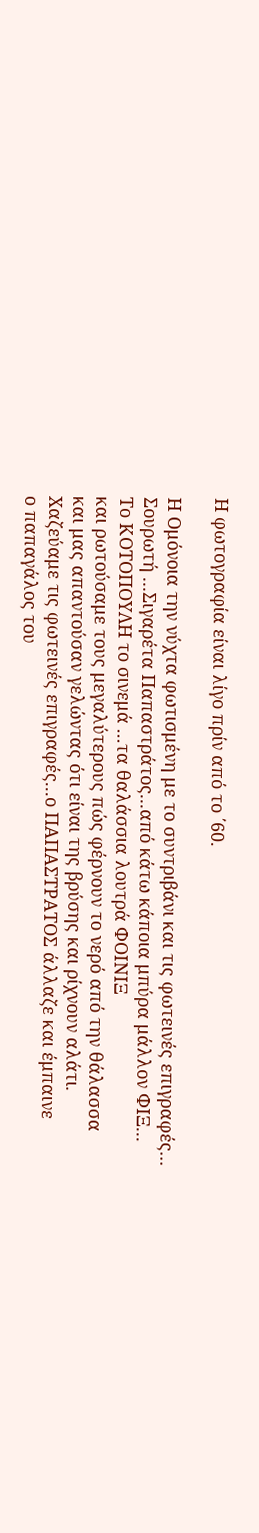Η φωτογραφία είναι λίγο πρίν από το ΄60.

Η Ομόνοια την νύχτα φωτισμένη με το συντριβάνι και τις φωτεινές επιγραφές...
Σουρωτή ...Σιγαρέτα Παπαστράτος...από κάτω κάποια μπύρα μάλλον ΦΙΞ...
Το ΚΟΤΟΠΟΥΛΗ το σινεμά ...τα θαλάσσια λουτρά ΦΟΙΝΙΞ
και ρωτούσαμε τους μεγαλύτερους πώς φέρνουν το νερό από την θάλασσα
και μας απαντούσαν γελώντας ότι είναι της βρύσης και ρίχνουν αλάτι.
Χαζεύαμε τις φωτεινές επιγραφές...ο ΠΑΠΑΣΤΡΑΤΟΣ άλλαζε και έμπαινε
ο παπαγάλος του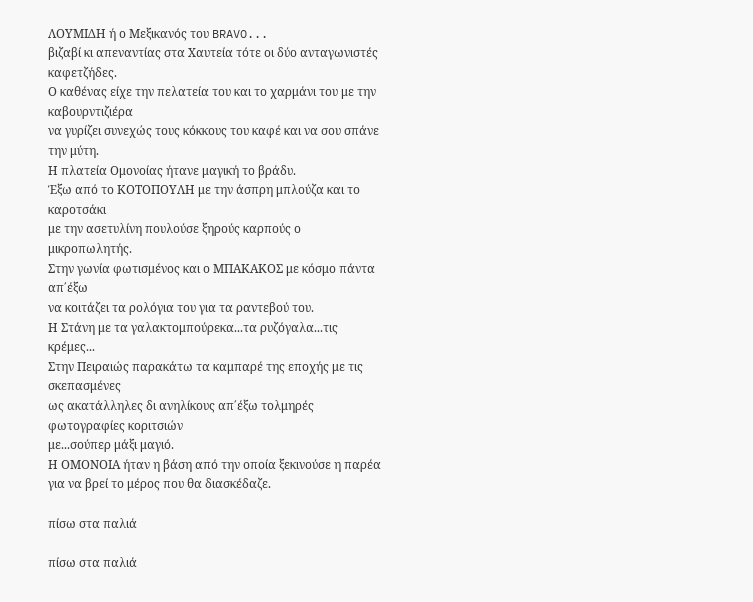ΛΟΥΜΙΔΗ ή ο Μεξικανός του BRAVO...
βιζαβί κι απεναντίας στα Χαυτεία τότε οι δύο ανταγωνιστές καφετζήδες.
Ο καθένας είχε την πελατεία του και το χαρμάνι του με την καβουρντιζιέρα
να γυρίζει συνεχώς τους κόκκους του καφέ και να σου σπάνε την μύτη.
Η πλατεία Ομονοίας ήτανε μαγική το βράδυ.
Έξω από το ΚΟΤΟΠΟΥΛΗ με την άσπρη μπλούζα και το καροτσάκι
με την ασετυλίνη πουλούσε ξηρούς καρπούς ο μικροπωλητής.
Στην γωνία φωτισμένος και ο ΜΠΑΚΑΚΟΣ με κόσμο πάντα απ΄έξω
να κοιτάζει τα ρολόγια του για τα ραντεβού του.
Η Στάνη με τα γαλακτομπούρεκα...τα ρυζόγαλα...τις κρέμες...
Στην Πειραιώς παρακάτω τα καμπαρέ της εποχής με τις σκεπασμένες
ως ακατάλληλες δι ανηλίκους απ΄έξω τολμηρές φωτογραφίες κοριτσιών
με...σούπερ μάξι μαγιό.
Η ΟΜΟΝΟΙΑ ήταν η βάση από την οποία ξεκινούσε η παρέα
για να βρεί το μέρος που θα διασκέδαζε.

πίσω στα παλιά

πίσω στα παλιά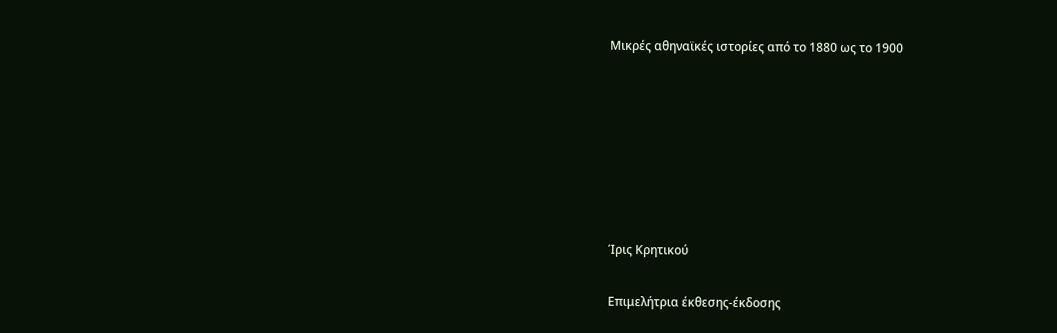Μικρές αθηναϊκές ιστορίες από το 1880 ως το 1900







Ίρις Κρητικού

Eπιμελήτρια έκθεσης-έκδοσης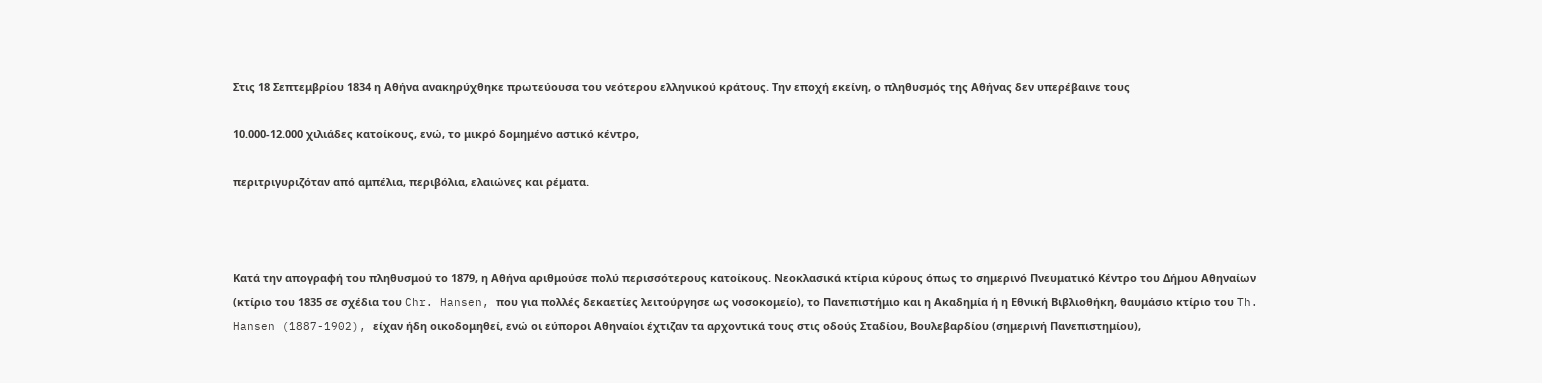Στις 18 Σεπτεμβρίου 1834 η Αθήνα ανακηρύχθηκε πρωτεύουσα του νεότερου ελληνικού κράτους. Την εποχή εκείνη, ο πληθυσμός της Αθήνας δεν υπερέβαινε τους

10.000-12.000 χιλιάδες κατοίκους, ενώ, το μικρό δομημένο αστικό κέντρο,

περιτριγυριζόταν από αμπέλια, περιβόλια, ελαιώνες και ρέματα.



Κατά την απογραφή του πληθυσμού το 1879, η Αθήνα αριθμούσε πολύ περισσότερους κατοίκους. Νεοκλασικά κτίρια κύρους όπως το σημερινό Πνευματικό Κέντρο του Δήμου Αθηναίων (κτίριο του 1835 σε σχέδια του Chr. Hansen, που για πολλές δεκαετίες λειτούργησε ως νοσοκομείο), το Πανεπιστήμιο και η Ακαδημία ή η Εθνική Βιβλιοθήκη, θαυμάσιο κτίριο του Th. Hansen (1887-1902), είχαν ήδη οικοδομηθεί, ενώ οι εύποροι Αθηναίοι έχτιζαν τα αρχοντικά τους στις οδούς Σταδίου, Βουλεβαρδίου (σημερινή Πανεπιστημίου),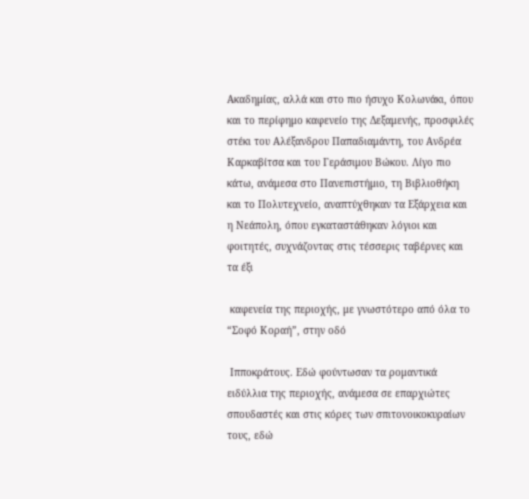Ακαδημίας, αλλά και στο πιο ήσυχο Κολωνάκι, όπου και το περίφημο καφενείο της Δεξαμενής, προσφιλές στέκι του Αλέξανδρου Παπαδιαμάντη, του Ανδρέα Καρκαβίτσα και του Γεράσιμου Βώκου. Λίγο πιο κάτω, ανάμεσα στο Πανεπιστήμιο, τη Βιβλιοθήκη και το Πολυτεχνείο, αναπτύχθηκαν τα Εξάρχεια και η Νεάπολη, όπου εγκαταστάθηκαν λόγιοι και φοιτητές, συχνάζοντας στις τέσσερις ταβέρνες και τα έξι

 καφενεία της περιοχής, με γνωστότερο από όλα το “Σοφό Κοραή”, στην οδό

 Ιπποκράτους. Εδώ φούντωσαν τα ρομαντικά ειδύλλια της περιοχής, ανάμεσα σε επαρχιώτες σπουδαστές και στις κόρες των σπιτονοικοκυραίων τους, εδώ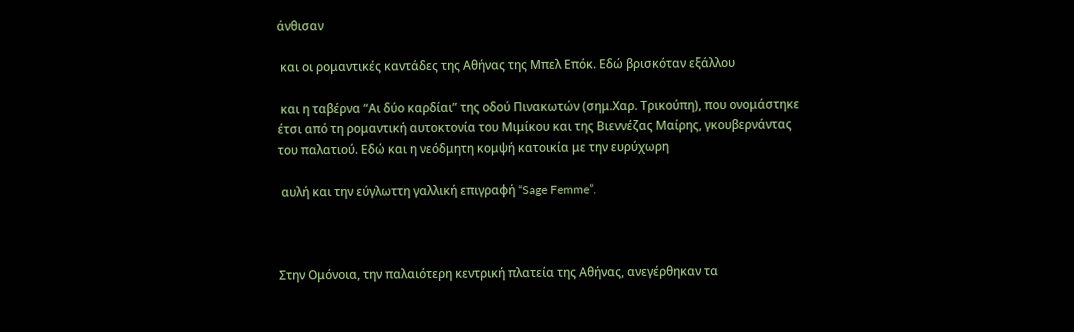άνθισαν

 και οι ρομαντικές καντάδες της Αθήνας της Μπελ Επόκ. Εδώ βρισκόταν εξάλλου

 και η ταβέρνα “Αι δύο καρδίαι” της οδού Πινακωτών (σημ.Χαρ. Τρικούπη), που ονομάστηκε έτσι από τη ρομαντική αυτοκτονία του Μιμίκου και της Βιεννέζας Μαίρης, γκουβερνάντας του παλατιού. Εδώ και η νεόδμητη κομψή κατοικία με την ευρύχωρη

 αυλή και την εύγλωττη γαλλική επιγραφή “Sage Femme”.



Στην Ομόνοια, την παλαιότερη κεντρική πλατεία της Αθήνας, ανεγέρθηκαν τα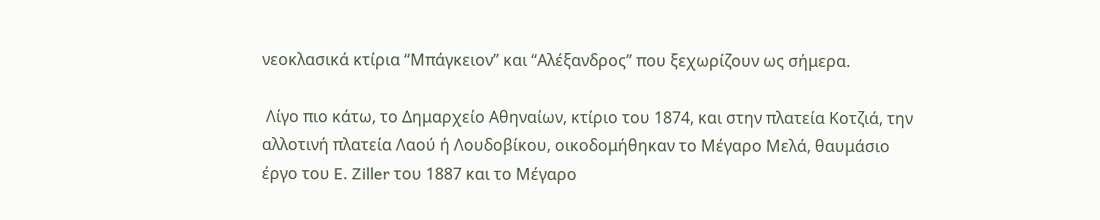νεοκλασικά κτίρια “Μπάγκειον” και “Αλέξανδρος” που ξεχωρίζουν ως σήμερα.

 Λίγο πιο κάτω, το Δημαρχείο Αθηναίων, κτίριο του 1874, και στην πλατεία Κοτζιά, την αλλοτινή πλατεία Λαού ή Λουδοβίκου, οικοδομήθηκαν το Μέγαρο Μελά, θαυμάσιο έργο του E. Ziller του 1887 και το Μέγαρο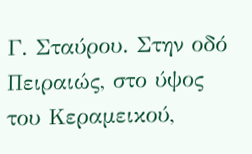Γ. Σταύρου. Στην οδό Πειραιώς, στο ύψος του Κεραμεικού,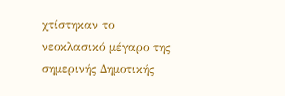χτίστηκαν το νεοκλασικό μέγαρο της σημερινής Δημοτικής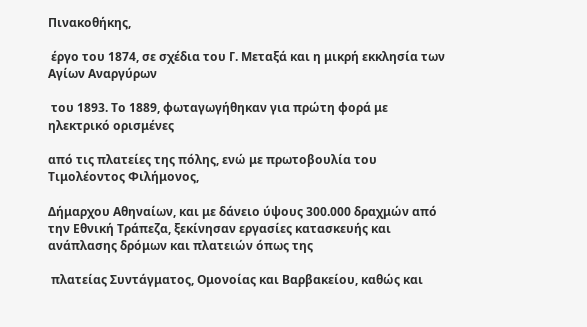Πινακοθήκης,

 έργο του 1874, σε σχέδια του Γ. Μεταξά και η μικρή εκκλησία των Αγίων Αναργύρων

 του 1893. Το 1889, φωταγωγήθηκαν για πρώτη φορά με ηλεκτρικό ορισμένες

από τις πλατείες της πόλης, ενώ με πρωτοβουλία του Τιμολέοντος Φιλήμονος,

Δήμαρχου Αθηναίων, και με δάνειο ύψους 300.000 δραχμών από την Εθνική Τράπεζα, ξεκίνησαν εργασίες κατασκευής και ανάπλασης δρόμων και πλατειών όπως της

 πλατείας Συντάγματος, Ομονοίας και Βαρβακείου, καθώς και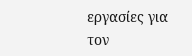εργασίες για τον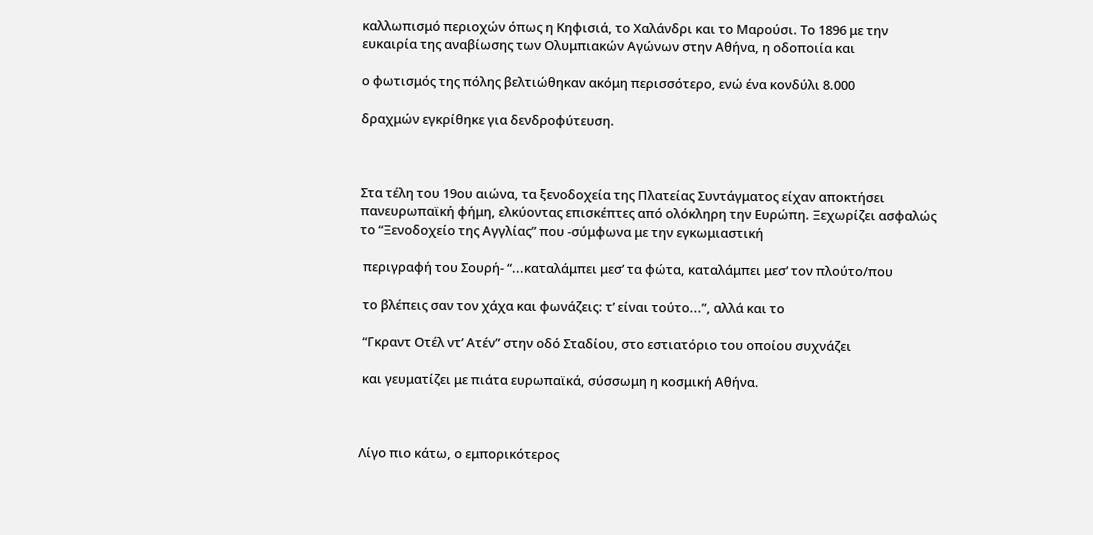καλλωπισμό περιοχών όπως η Κηφισιά, το Χαλάνδρι και το Μαρούσι. Το 1896 με την ευκαιρία της αναβίωσης των Ολυμπιακών Αγώνων στην Αθήνα, η οδοποιία και

ο φωτισμός της πόλης βελτιώθηκαν ακόμη περισσότερο, ενώ ένα κονδύλι 8.000

δραχμών εγκρίθηκε για δενδροφύτευση.



Στα τέλη του 19ου αιώνα, τα ξενοδοχεία της Πλατείας Συντάγματος είχαν αποκτήσει πανευρωπαϊκή φήμη, ελκύοντας επισκέπτες από ολόκληρη την Ευρώπη. Ξεχωρίζει ασφαλώς το “Ξενοδοχείο της Αγγλίας” που -σύμφωνα με την εγκωμιαστική

 περιγραφή του Σουρή- “...καταλάμπει μεσ’ τα φώτα, καταλάμπει μεσ’ τον πλούτο/που

 το βλέπεις σαν τον χάχα και φωνάζεις: τ’ είναι τούτο...”, αλλά και το

 “Γκραντ Οτέλ ντ’ Ατέν” στην οδό Σταδίου, στο εστιατόριο του οποίου συχνάζει

 και γευματίζει με πιάτα ευρωπαϊκά, σύσσωμη η κοσμική Αθήνα.



Λίγο πιο κάτω, ο εμπορικότερος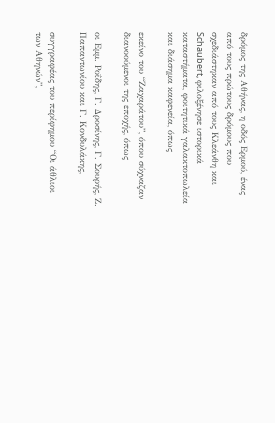δρόμος της Αθήνας, η οδός Ερμού, ένας από τους πρώτους δρόμους που σχεδιάστηκαν από τους Κλεάνθη και Schaubert, φιλοξένησε ιστορικά καταστήματα, φοιτητικά γαλακτοπωλεία και διάσημα καφενεία, όπως

εκείνο του “Ζαχαράτου”, όπου σύχναζαν διανοούμενοι της εποχής, όπως

οι Εμμ. Ροΐδης, Γ. Δροσίνης, Γ. Σουρής, Ζ. Παπαντωνίου και Γ. Κονδυλάκης,

συγγραφέας του περίφημου “Οι άθλιοι των Αθηνών”,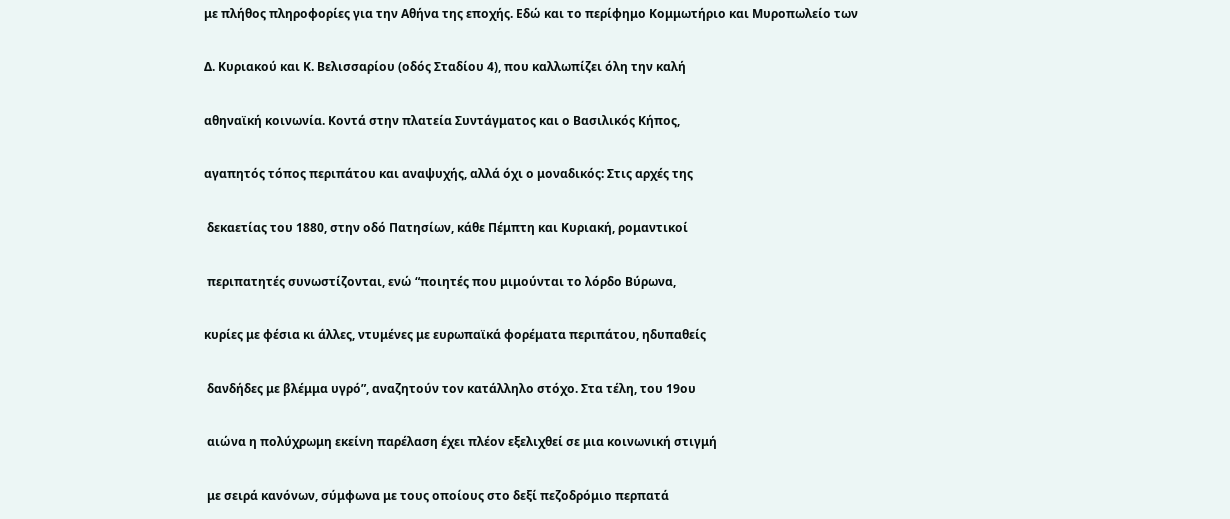με πλήθος πληροφορίες για την Αθήνα της εποχής. Εδώ και το περίφημο Κομμωτήριο και Μυροπωλείο των

Δ. Κυριακού και Κ. Βελισσαρίου (οδός Σταδίου 4), που καλλωπίζει όλη την καλή

αθηναϊκή κοινωνία. Κοντά στην πλατεία Συντάγματος και ο Βασιλικός Κήπος,

αγαπητός τόπος περιπάτου και αναψυχής, αλλά όχι ο μοναδικός: Στις αρχές της

 δεκαετίας του 1880, στην οδό Πατησίων, κάθε Πέμπτη και Κυριακή, ρομαντικοί

 περιπατητές συνωστίζονται, ενώ “ποιητές που μιμούνται το λόρδο Βύρωνα,

κυρίες με φέσια κι άλλες, ντυμένες με ευρωπαϊκά φορέματα περιπάτου, ηδυπαθείς

 δανδήδες με βλέμμα υγρό”, αναζητούν τον κατάλληλο στόχο. Στα τέλη, του 19ου

 αιώνα η πολύχρωμη εκείνη παρέλαση έχει πλέον εξελιχθεί σε μια κοινωνική στιγμή

 με σειρά κανόνων, σύμφωνα με τους οποίους στο δεξί πεζοδρόμιο περπατά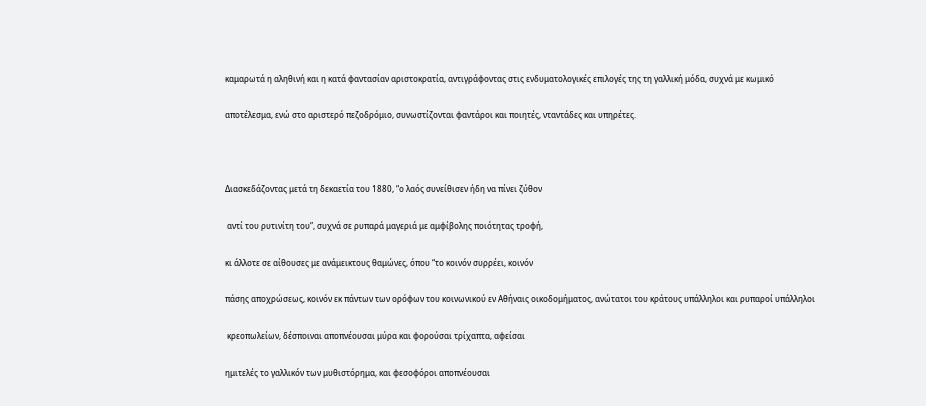καμαρωτά η αληθινή και η κατά φαντασίαν αριστοκρατία, αντιγράφοντας στις ενδυματολογικές επιλογές της τη γαλλική μόδα, συχνά με κωμικό

αποτέλεσμα, ενώ στο αριστερό πεζοδρόμιο, συνωστίζονται φαντάροι και ποιητές, νταντάδες και υπηρέτες.



Διασκεδάζοντας μετά τη δεκαετία του 1880, “ο λαός συνείθισεν ήδη να πίνει ζύθον

 αντί του ρυτινίτη του”, συχνά σε ρυπαρά μαγεριά με αμφίβολης ποιότητας τροφή,

κι άλλοτε σε αίθουσες με ανάμεικτους θαμώνες, όπου “το κοινόν συρρέει, κοινόν

πάσης αποχρώσεως, κοινόν εκ πάντων των ορόφων του κοινωνικού εν Αθήναις οικοδομήματος, ανώτατοι του κράτους υπάλληλοι και ρυπαροί υπάλληλοι

 κρεοπωλείων, δέσποιναι αποπνέουσαι μύρα και φορούσαι τρίχαπτα, αφείσαι

ημιτελές το γαλλικόν των μυθιστόρημα, και φεσοφόροι αποπνέουσαι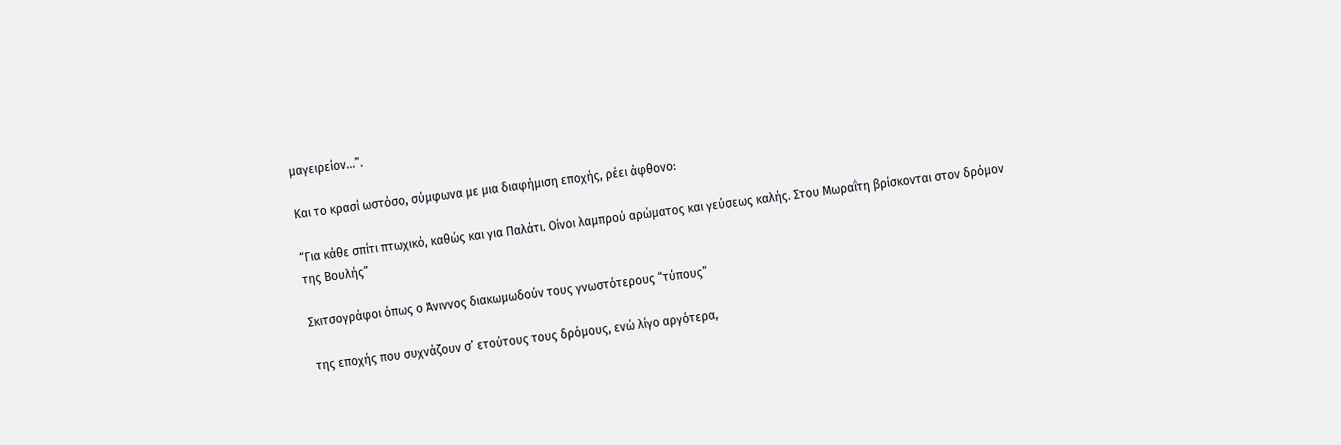μαγειρείον...”.

Και το κρασί ωστόσο, σύμφωνα με μια διαφήμιση εποχής, ρέει άφθονο:

“Για κάθε σπίτι πτωχικό, καθώς και για Παλάτι. Οίνοι λαμπρού αρώματος και γεύσεως καλής. Στου Μωραΐτη βρίσκονται στον δρόμον της Βουλής”

Σκιτσογράφοι όπως ο Άνιννος διακωμωδούν τους γνωστότερους “τύπους”

 της εποχής που συχνάζουν σ’ ετούτους τους δρόμους, ενώ λίγο αργότερα,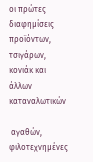οι πρώτες διαφημίσεις προϊόντων, τσιγάρων, κονιάκ και άλλων καταναλωτικών

 αγαθών, φιλοτεχνημένες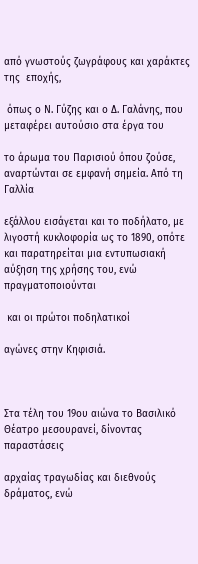από γνωστούς ζωγράφους και χαράκτες της  εποχής,

 όπως ο Ν. Γύζης και ο Δ. Γαλάνης, που μεταφέρει αυτούσιο στα έργα του

το άρωμα του Παρισιού όπου ζούσε, αναρτώνται σε εμφανή σημεία. Από τη Γαλλία

εξάλλου εισάγεται και το ποδήλατο, με λιγοστή κυκλοφορία ως το 1890, οπότε και παρατηρείται μια εντυπωσιακή αύξηση της χρήσης του, ενώ πραγματοποιούνται

 και οι πρώτοι ποδηλατικοί

αγώνες στην Κηφισιά.



Στα τέλη του 19ου αιώνα το Βασιλικό Θέατρο μεσουρανεί, δίνοντας παραστάσεις

αρχαίας τραγωδίας και διεθνούς δράματος, ενώ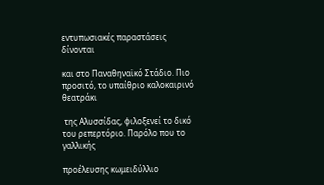εντυπωσιακές παραστάσεις δίνονται

και στο Παναθηναϊκό Στάδιο. Πιο προσιτό, το υπαίθριο καλοκαιρινό θεατράκι

 της Αλυσσίδας, φιλοξενεί το δικό του ρεπερτόριο. Παρόλο που το γαλλικής

προέλευσης κωμειδύλλιο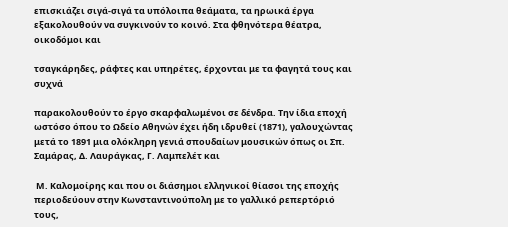επισκιάζει σιγά-σιγά τα υπόλοιπα θεάματα, τα ηρωικά έργα εξακολουθούν να συγκινούν το κοινό. Στα φθηνότερα θέατρα, οικοδόμοι και

τσαγκάρηδες, ράφτες και υπηρέτες, έρχονται με τα φαγητά τους και συχνά

παρακολουθούν το έργο σκαρφαλωμένοι σε δένδρα. Την ίδια εποχή ωστόσο όπου το Ωδείο Αθηνών έχει ήδη ιδρυθεί (1871), γαλουχώντας μετά το 1891 μια ολόκληρη γενιά σπουδαίων μουσικών όπως οι Σπ. Σαμάρας, Δ. Λαυράγκας, Γ. Λαμπελέτ και

 Μ. Καλομοίρης και που οι διάσημοι ελληνικοί θίασοι της εποχής περιοδεύουν στην Κωνσταντινούπολη με το γαλλικό ρεπερτόριό τους,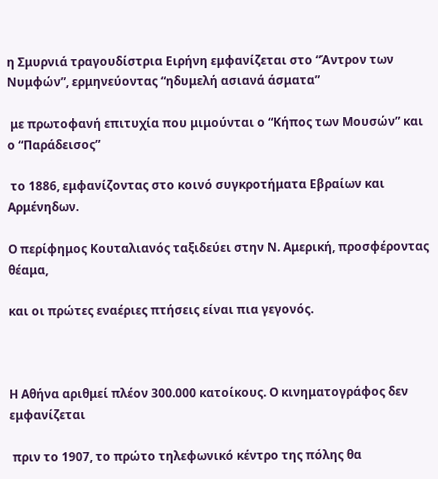η Σμυρνιά τραγουδίστρια Ειρήνη εμφανίζεται στο “Άντρον των Νυμφών”, ερμηνεύοντας “ηδυμελή ασιανά άσματα”

 με πρωτοφανή επιτυχία που μιμούνται ο “Κήπος των Μουσών” και ο “Παράδεισος”

 το 1886, εμφανίζοντας στο κοινό συγκροτήματα Εβραίων και Αρμένηδων.

Ο περίφημος Κουταλιανός ταξιδεύει στην Ν. Αμερική, προσφέροντας θέαμα,

και οι πρώτες εναέριες πτήσεις είναι πια γεγονός.



Η Αθήνα αριθμεί πλέον 300.000 κατοίκους. Ο κινηματογράφος δεν εμφανίζεται

 πριν το 1907, το πρώτο τηλεφωνικό κέντρο της πόλης θα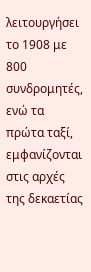λειτουργήσει το 1908 με 800 συνδρομητές, ενώ τα πρώτα ταξί, εμφανίζονται στις αρχές της δεκαετίας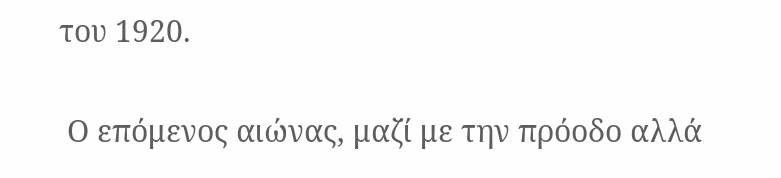του 1920.

 Ο επόμενος αιώνας, μαζί με την πρόοδο αλλά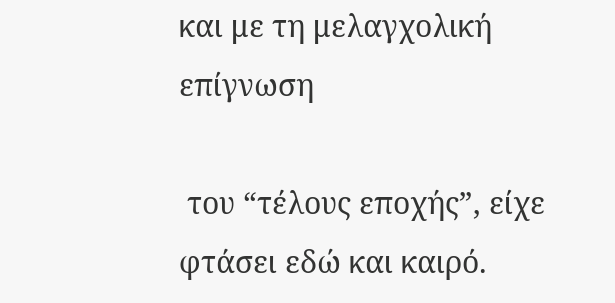και με τη μελαγχολική επίγνωση

 του “τέλους εποχής”, είχε φτάσει εδώ και καιρό.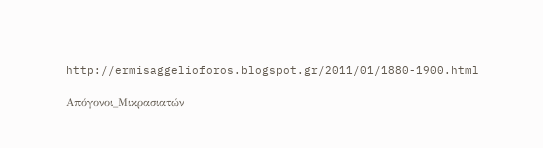http://ermisaggelioforos.blogspot.gr/2011/01/1880-1900.html

Απόγονοι_Μικρασιατών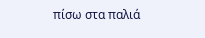πίσω στα παλιά